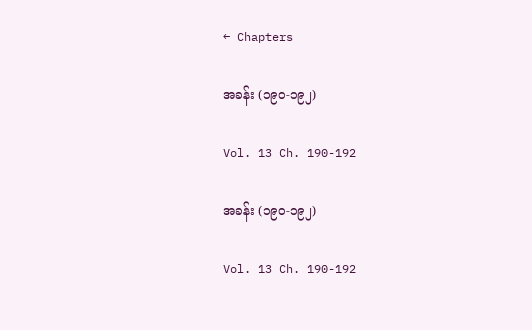← Chapters

အခန်း (၁၉၀-၁၉၂)

Vol. 13 Ch. 190-192

အခန်း (၁၉၀-၁၉၂)

Vol. 13 Ch. 190-192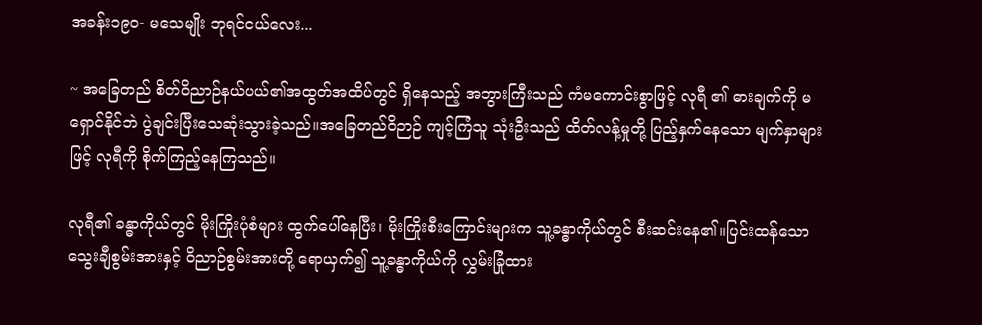အခန်း၁၉၀- မသေမျိုး ဘုရင်ငယ်လေး...

~ အခြေတည် စိတ်ဝိညာဉ်နယ်ပယ်၏အထွတ်အထိပ်တွင် ရှိနေသည့် အဘွားကြီးသည် ကံမကောင်းစွာဖြင့် လုရီ ၏ ဓားချက်ကို မရှောင်နိုင်ဘဲ ပွဲချင်းပြီးသေဆုံးသွားခဲ့သည်။အခြေတည်ဝိဉာဉ် ကျင့်ကြံသူ သုံးဦးသည် ထိတ်လန့်မှုတို့ ပြည့်နှက်နေသော မျက်နှာများဖြင့် လုရီကို စိုက်ကြည့်နေကြသည်။

လုရီ၏ ခန္ဓာကိုယ်တွင် မိုးကြိုးပုံစံများ ထွက်ပေါ်နေပြီး၊ မိုးကြိုးစီး‌ကြောင်းများက သူ့ခန္ဓာကိုယ်တွင် စီးဆင်းနေ၏။ပြင်းထန်သော သွေးချီစွမ်းအားနှင့် ဝိညာဉ်စွမ်းအားတို့ ရောယှက်၍ သူ့ခန္ဓာကိုယ်ကို လွှမ်းခြုံထား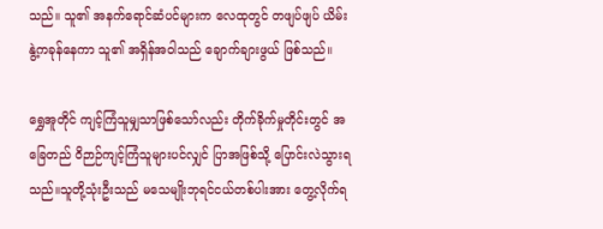သည်။ သူ၏ အနက်ရောင်ဆံပင်များက လေထုတွင် တဖျပ်ဖျပ် ယိမ်းနွဲ့ကခုန်နေကာ သူ၏ အရှိန်အဝါသည် ချောက်ချားဖွယ် ဖြစ်သည်။

ရွှေအူတိုင် ကျင့်ကြံသူမျှသာဖြစ်သော်လည်း တိုက်ခိုက်မှုတိုင်းတွင် အခြေတည် ဝိဉာဉ်ကျင့်ကြံသူများပင်လျှင် ပြာအဖြစ်သို့ ပြောင်းလဲသွားရသည်။သူတို့သုံးဦးသည် မသေမျိုးဘုရင်ငယ်တစ်ပါးအား တွေ့လိုက်ရ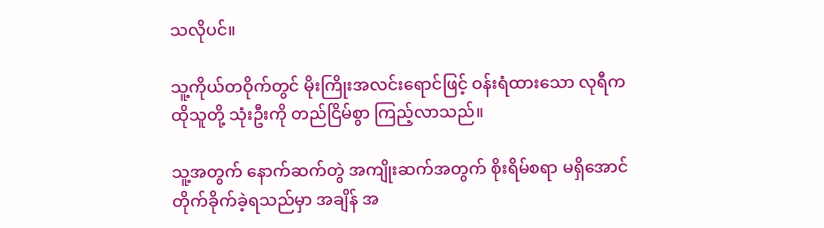သလိုပင်။

သူ့ကိုယ်တဝိုက်တွင် မိုးကြိုးအလင်းရောင်ဖြင့် ဝန်းရံထားသော လုရီက ထိုသူတို့ သုံးဦးကို တည်ငြိမ်စွာ ကြည့်လာသည်။

သူ့အတွက် နောက်ဆက်တွဲ အကျိုးဆက်အတွက် စိုးရိမ်စရာ မရှိအောင် တိုက်ခိုက်ခဲ့ရသည်မှာ အချိန် အ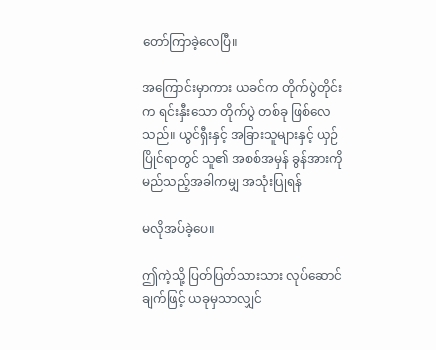တော်ကြာခဲ့လေပြီ။

အကြောင်းမှာကား ယခင်က တိုက်ပွဲတိုင်းက ရင်းနှီးသော တိုက်ပွဲ တစ်ခု ဖြစ်လေသည်။ ယွင်ရှီးနှင့် အခြားသူများနှင့် ယှဉ်ပြိုင်ရာတွင် သူ၏ အစစ်အမှန် ခွန်အားကို မည်သည့်အခါကမျှ အသုံးပြုရန်

မလိုအပ်ခဲ့ပေ။

ဤကဲ့သို့ ပြတ်ပြတ်သားသား လုပ်ဆောင်ချက်ဖြင့် ယခုမှသာလျှင်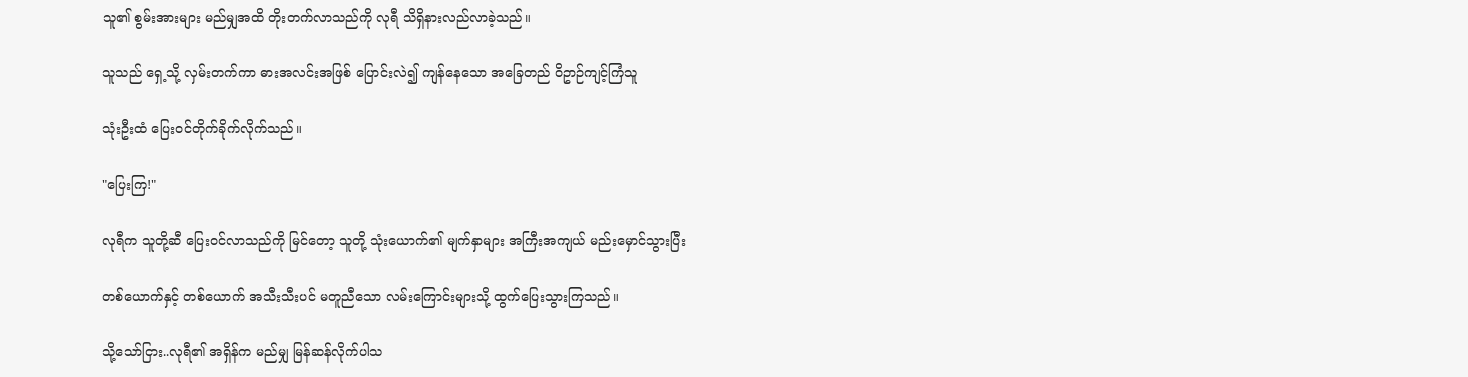သူ၏ စွမ်းအားများ မည်မျှအထိ တိုးတက်လာသည်ကို လုရီ သိရှိနားလည်လာခဲ့သည်။

သူသည် ရှေ့သို့ လှမ်းတက်ကာ ဓားအလင်းအဖြစ် ပြောင်းလဲ၍ ကျန်နေသော အခြေတည် ဝိဥာဉ်ကျင့်ကြံသူ

သုံးဦးထံ ပြေးဝင်တိုက်ခိုက်လိုက်သည်။

"ပြေးကြ!"

လုရီက သူတို့ဆီ ပြေးဝင်လာသည်ကို မြင်တော့ သူတို့ သုံးယောက်၏ မျက်နှာများ အကြီးအကျယ် မည်းမှောင်သွားပြီး

တစ်ယောက်နှင့် တစ်ယောက် အသီးသီးပင် မတူညီသော လမ်းကြောင်းများသို့ ထွက်ပြေးသွားကြသည်။

သို့သော်ငြား..လုရီ၏ အရှိန်က မည်မျှ မြန်ဆန်လိုက်ပါသ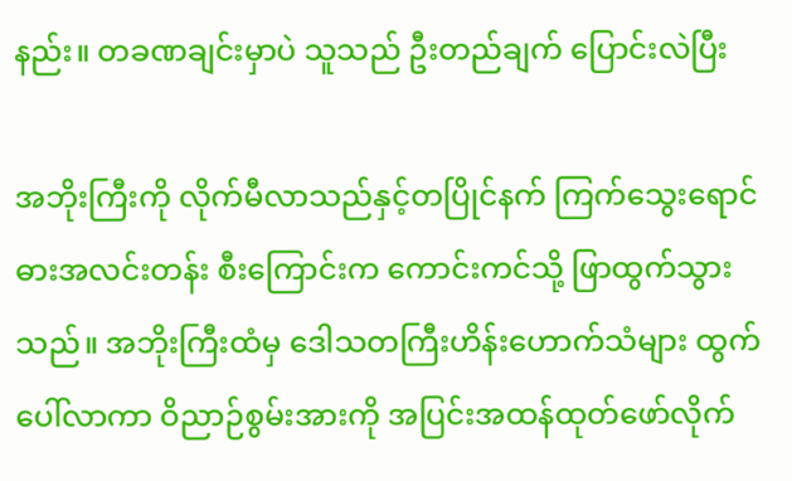နည်း။ တခဏချင်းမှာပဲ သူသည် ဦးတည်ချက် ပြောင်းလဲပြီး

အဘိုးကြီးကို လိုက်မီလာသည်နှင့်တပြိုင်နက် ကြက်သွေးရောင် ဓားအလင်းတန်း စီးကြောင်းက ကောင်းကင်သို့ ဖြာထွက်သွားသည်။ အဘိုးကြီးထံမှ ဒေါသတကြီးဟိန်းဟောက်သံများ ထွက်ပေါ်လာကာ ဝိညာဉ်စွမ်းအားကို အပြင်းအထန်ထုတ်ဖော်လိုက်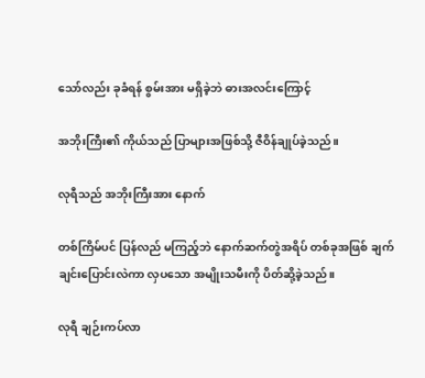သော်လည်း ခုခံရန် စွမ်းအား မရှိခဲ့ဘဲ ဓားအလင်းကြောင့်

အဘိုးကြီး၏ ကိုယ်သည် ပြာများအဖြစ်သို့ ဇီဝိန်ချုပ်ခဲ့သည်။

လုရီသည် အဘိုးကြီးအား နောက်

တစ်ကြိမ်ပင် ပြန်လည် မကြည့်ဘဲ နောက်ဆက်တွဲအရိပ် တစ်ခုအဖြစ် ချက်ချင်းပြောင်းလဲကာ လှပသော အမျိုးသမီးကို ပိတ်ဆို့ခဲ့သည်။

လုရီ ချဉ်းကပ်လာ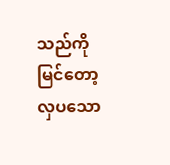သည်ကို မြင်တော့ လှပသော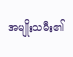အမျိုးသမီး၏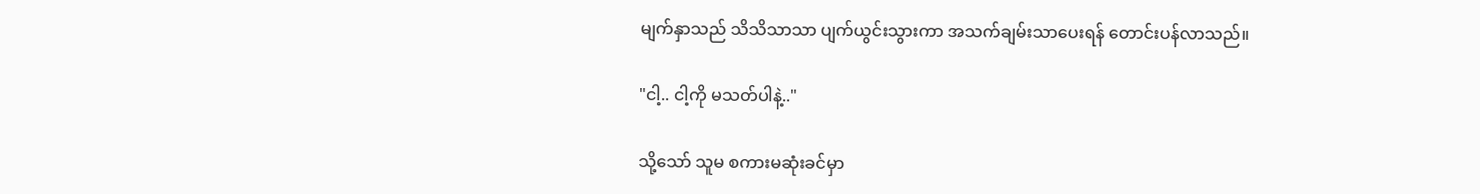မျက်နှာသည် သိသိသာသာ ပျက်ယွင်းသွားကာ အသက်ချမ်းသာပေးရန် တောင်းပန်လာသည်။

"ငါ့.. ငါ့ကို မသတ်ပါနဲ့.."

သို့သော် သူမ စကားမဆုံးခင်မှာ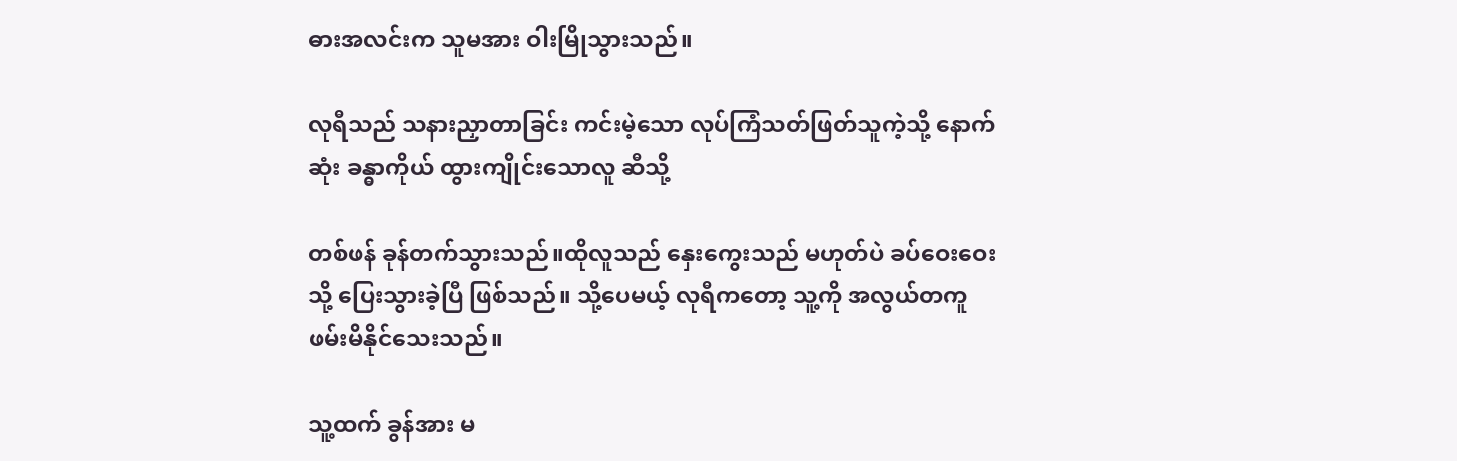ဓားအလင်းက သူမအား ဝါးမြိုသွားသည်။

လုရီသည် သနားညှာတာခြင်း ကင်းမဲ့သော လုပ်ကြံသတ်ဖြတ်သူကဲ့သို့ နောက်ဆုံး ခန္ဓာကိုယ် ထွားကျိုင်းသောလူ ဆီသို့

တစ်ဖန် ခုန်တက်သွားသည်။ထိုလူသည် နှေးကွေးသည် မဟုတ်ပဲ ခပ်ဝေးဝေးသို့ ပြေးသွားခဲ့ပြီ ဖြစ်သည်။ သို့ပေမယ့် လုရီကတော့ သူ့ကို အလွယ်တကူ ဖမ်းမိနိုင်သေးသည်။

သူ့ထက် ခွန်အား မ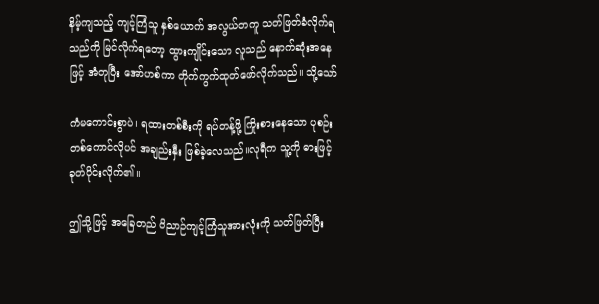နိမ့်ကျသည့် ကျင့်ကြံသူ နှစ်ယောက် အလွယ်တကူ သတ်ဖြတ်ခံလိုက်ရသည်ကို မြင်လိုက်ရတော့ ထွားကျိုင်းသော လူသည် နောက်ဆုံးအနေဖြင့် အံတုပြီး အော်ဟစ်ကာ တိုက်ကွက်ထုတ်ဖော်လိုက်သည်။ သို့သော်

ကံမကောင်းစွာပဲ၊ ရထားတစ်စီးကို ရပ်တန့်ဖို့ ကြိုးစားနေသော ပုစဉ်းတစ်ကောင်လိုပင် အချည်းနှီး ဖြစ်ခဲ့လေသည်။လုရီက သူ့ကို ဓားဖြင့် ခုတ်ပိုင်းလိုက်၏။

ဤသို့ဖြင့် အခြေတည် ဝိညာဉ်ကျင့်ကြံသူအားလုံးကို သတ်ဖြတ်ပြီး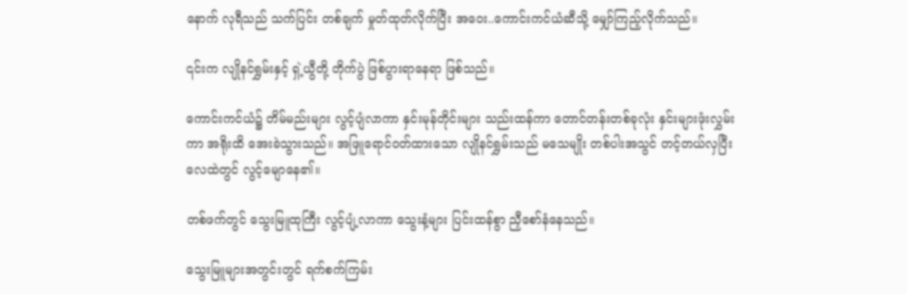နောက် လုရီသည် သက်ပြင်း တစ်ချက် မှုတ်ထုတ်လိုက်ပြီး အဝေး..ကောင်းကင်ယံဆီသို့ မျှော်ကြည့်လိုက်သည်။

၎င်းက လျိုနင်ရွှမ်းနှင့် ရှဲ့ယွီတို့ တိုက်ပွဲ ဖြစ်ပွားရာနေရာ ဖြစ်သည်။

ကောင်းကင်ယံ၌ တိမ်မည်းများ လွင့်ပျံလာကာ နှင်းမုန်တိုင်းများ သည်းထန်ကာ တောင်တန်းတစ်ခုလုံး နှင်းများဖုံးလွှမ်းကာ အရိုးထိ အေးခဲသွားသည်။ အဖြူရောင်ဝတ်ထားသော လျိုနင်ရွှမ်းသည် မသေမျိုး တစ်ပါးအသွင် တင့်တယ်လှပြီး လေထဲတွင် လွင့်မျောနေ၏။

တစ်ဖက်တွင် သွေးမြူထုကြီး လွင့်ပျံ့လာကာ သွေးနံ့များ ပြင်းထန်စွာ ညှီစော်နံနေသည်။

သွေးမြူများအတွင်းတွင် ရက်စက်ကြမ်း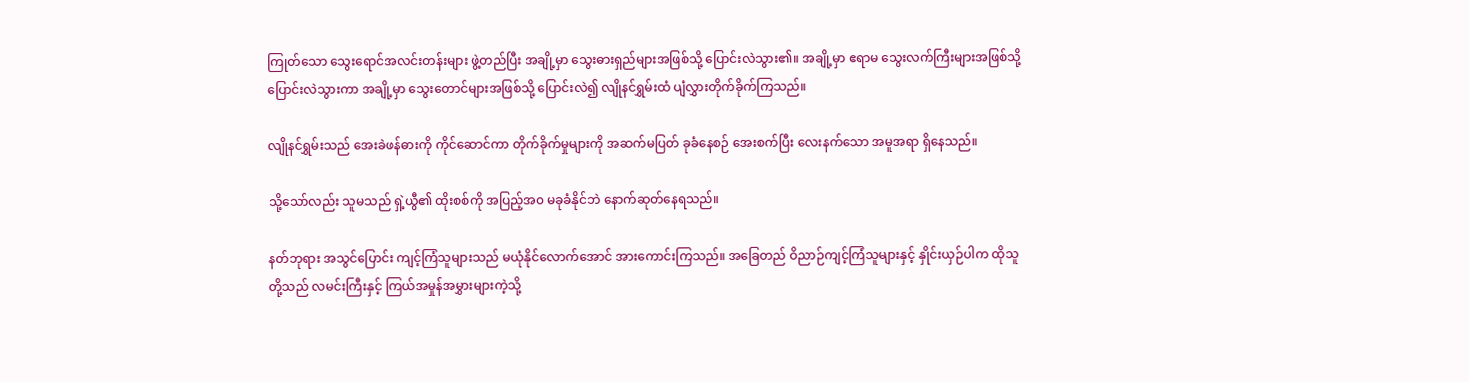ကြုတ်သော သွေးရောင်အလင်းတန်းများ ဖွဲ့တည်ပြီး အချို့မှာ သွေးဓားရှည်များအဖြစ်သို့ ပြောင်းလဲသွား၏။ အချို့မှာ ဧရာမ သွေးလက်ကြီးများအဖြစ်သို့ ပြောင်းလဲသွားကာ အချို့မှာ သွေးတောင်များအဖြစ်သို့ ပြောင်းလဲ၍ လျိုနင်ရွှမ်းထံ ပျံလွှားတိုက်ခိုက်ကြသည်။

လျိုနင်ရွှမ်းသည် အေးခဲဖန်ဓားကို ကိုင်ဆောင်ကာ တိုက်ခိုက်မှုများကို အဆက်မပြတ် ခုခံနေစဉ် အေးစက်ပြီး လေးနက်သော အမူအရာ ရှိနေသည်။

သို့သော်လည်း သူမသည် ရှဲ့ယွီ၏ ထိုးစစ်ကို အပြည့်အ၀ မခုခံနိုင်ဘဲ နောက်ဆုတ်နေရသည်။

နတ်ဘုရား အသွင်ပြောင်း ကျင့်ကြံသူများသည် မယုံနိုင်လောက်အောင် အားကောင်းကြသည်။ အခြေတည် ဝိညာဉ်ကျင့်ကြံသူများနှင့် နှိုင်းယှဉ်ပါက ထိုသူတို့သည် လမင်းကြီးနှင့် ကြယ်အမှုန်အမွှားများကဲ့သို့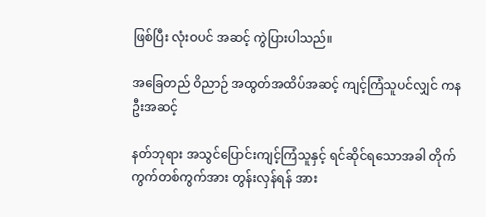ဖြစ်ပြီး လုံးဝပင် အဆင့် ကွဲပြားပါသည်။

အခြေတည် ဝိညာဉ် အထွတ်အထိပ်အဆင့် ကျင့်ကြံသူပင်လျှင် ကနဦးအဆင့်

နတ်ဘုရား အသွင်ပြောင်းကျင့်ကြံသူနှင့် ရင်ဆိုင်ရသောအခါ တိုက်ကွက်တစ်ကွက်အား တွန်းလှန်ရန် အား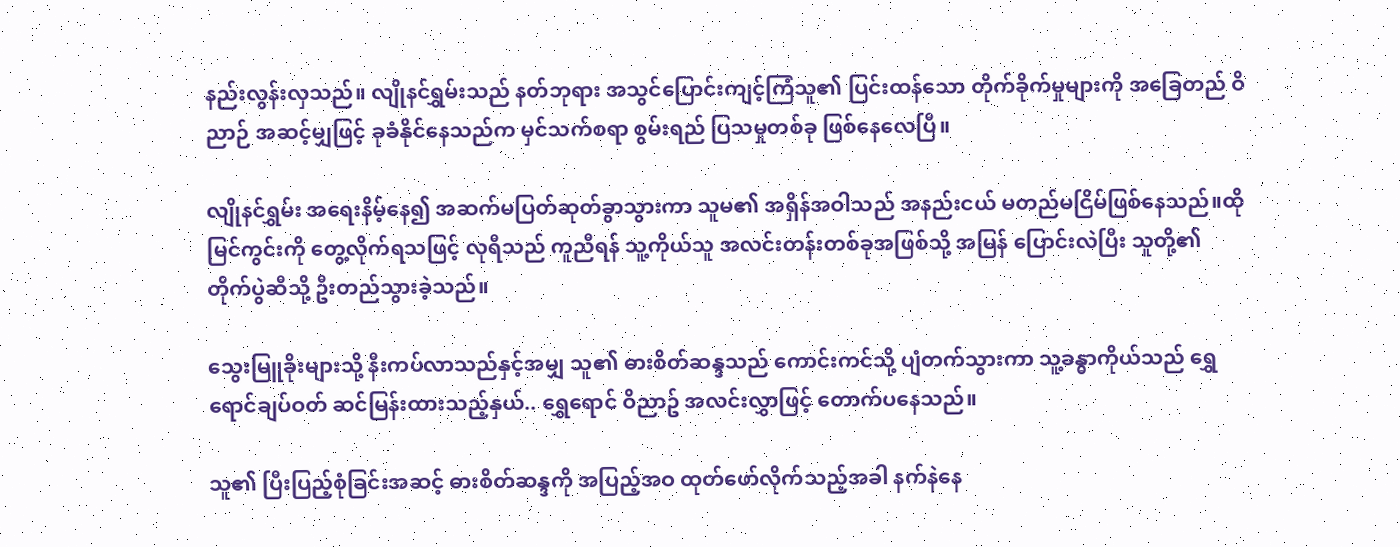နည်းလွန်းလှသည်။ လျိုနင်ရွှမ်းသည် နတ်ဘုရား အသွင်ပြောင်းကျင့်ကြံသူ၏ ပြင်းထန်သော တိုက်ခိုက်မှုများကို အခြေတည် ဝိညာဉ် အဆင့်မျှဖြင့် ခုခံနိုင်နေသည်က မှင်သက်စရာ စွမ်းရည် ပြသမှုတစ်ခု ဖြစ်နေလေပြီ။

လျိုနင်ရွှမ်း အရေးနိမ့်နေ၍ အဆက်မပြတ်ဆုတ်ခွာသွားကာ သူမ၏ အရှိန်အဝါသည် အနည်းငယ် မတည်မငြိမ်ဖြစ်နေသည်။ထိုမြင်ကွင်းကို တွေ့လိုက်ရသဖြင့် လုရီသည် ကူညီရန် သူ့ကိုယ်သူ အလင်းတန်းတစ်ခုအဖြစ်သို့ အမြန် ပြောင်းလဲပြီး သူတို့၏ တိုက်ပွဲဆီသို့ ဦးတည်သွားခဲ့သည်။

သွေးမြူခိုးများသို့ နီးကပ်လာသည်နှင့်အမျှ သူ၏ ဓားစိတ်ဆန္ဒသည် ကောင်းကင်သို့ ပျံတက်သွားကာ သူ့ခန္ဓာကိုယ်သည် ရွှေရောင်ချပ်ဝတ် ဆင်မြန်းထားသည့်နှယ်.. ရွှေရောင် ဝိညာဥ် အလင်းလွှာဖြင့် တောက်ပနေသည်။

သူ၏ ပြီးပြည့်စုံခြင်းအဆင့် ဓားစိတ်ဆန္ဒကို အပြည့်အဝ ထုတ်ဖော်လိုက်သည့်အခါ နက်နဲနေ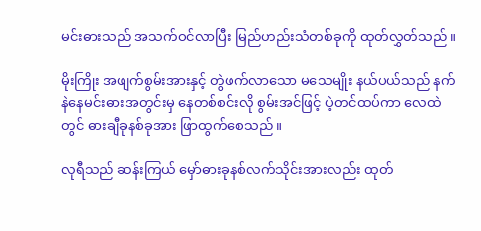မင်းဓားသည် အသက်ဝင်လာပြီး မြည်ဟည်းသံတစ်ခုကို ထုတ်လွှတ်သည်။

မိုးကြိုး အဖျက်စွမ်းအားနှင့် တွဲဖက်လာသော မသေမျိုး နယ်ပယ်သည် နက်နဲနေမင်းဓားအတွင်းမှ နေတစ်စင်းလို စွမ်းအင်ဖြင့် ပဲ့တင်ထပ်ကာ လေထဲတွင် ဓားချီခုနစ်ခုအား ဖြာထွက်စေသည်။

လုရီသည် ဆန်းကြယ် မှော်ဓားခုနစ်လက်သိုင်းအားလည်း ထုတ်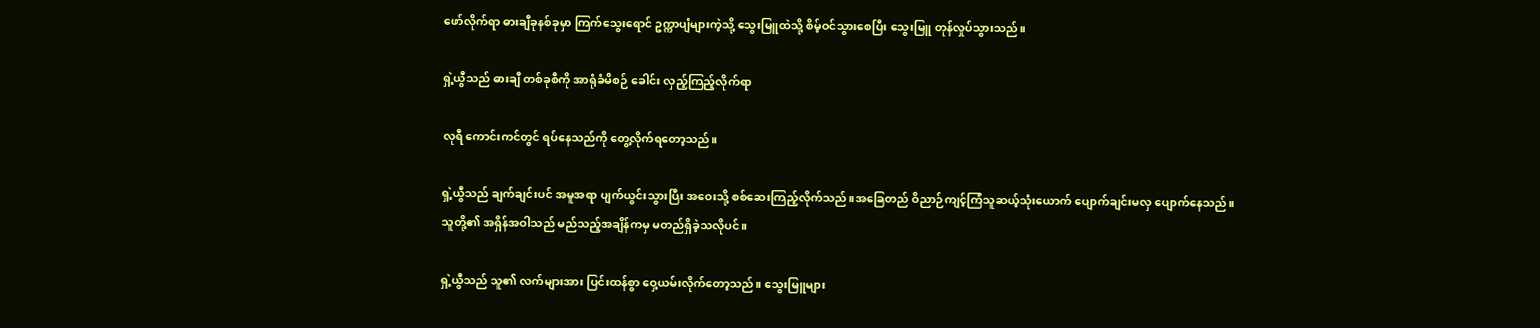ဖော်လိုက်ရာ ဓားချီခုနစ်ခုမှာ ကြက်သွေးရောင် ဥက္ကာပျံများကဲ့သို့ သွေးမြူထဲသို့ စိမ့်ဝင်သွားစေပြီး သွေးမြူ တုန်လှုပ်သွားသည်။

ရှဲ့ယွီသည် ဓားချီ တစ်ခုစီကို အာရုံခံမိစဉ် ခေါင်း လှည့်ကြည့်လိုက်ရာ

လုရီ ကောင်းကင်တွင် ရပ်နေသည်ကို တွေ့လိုက်ရတော့သည်။

ရှဲ့ယွီသည် ချက်ချင်းပင် အမူအရာ ပျက်ယွင်းသွားပြီး အဝေးသို့ စစ်ဆေးကြည့်လိုက်သည်။အခြေတည် ဝိညာဉ်ကျင့်ကြံသူဆယ့်သုံးယောက် ပျောက်ချင်းမလှ ပျောက်နေသည်။ သူတို့၏ အရှိန်အဝါသည် မည်သည့်အချိန်ကမှ မတည်ရှိခဲ့သလိုပင်။

ရှဲ့ယွီသည် သူ၏ လက်များအား ပြင်းထန်စွာ ဝှေ့ယမ်းလိုက်တော့သည်။ သွေးမြူများ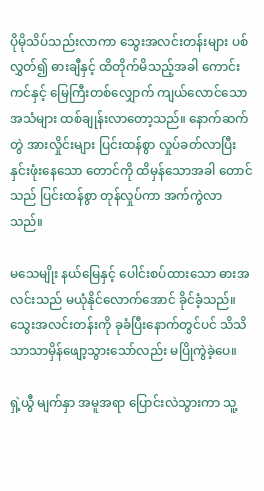ပိုမိုသိပ်သည်းလာကာ သွေးအလင်းတန်းများ ပစ်လွှတ်၍ ဓားချီနှင့် ထိတိုက်မိသည့်အခါ ကောင်းကင်နှင့် မြေကြီးတစ်လျှောက် ကျယ်လောင်သော အသံများ ထစ်ချုန်းလာတော့သည်။ နောက်ဆက်တွဲ အားလှိုင်းများ ပြင်းထန်စွာ လှုပ်ခတ်လာပြီး နှင်းဖုံးနေသော တောင်ကို ထိမှန်သောအခါ တောင်သည် ပြင်းထန်စွာ တုန်လှုပ်ကာ အက်ကွဲလာသည်။

မသေမျိုး နယ်မြေနှင့် ပေါင်းစပ်ထားသော ဓားအလင်းသည် မယုံနိုင်လောက်အောင် ခိုင်ခံ့သည်။ သွေးအလင်းတန်းကို ခုခံပြီးနောက်တွင်ပင် သိသိသာသာမှိန်ဖျော့သွားသော်လည်း မပြိုကွဲခဲ့ပေ။

ရှဲ့ယွီ မျက်နှာ အမူအရာ ပြောင်းလဲသွားကာ သူ့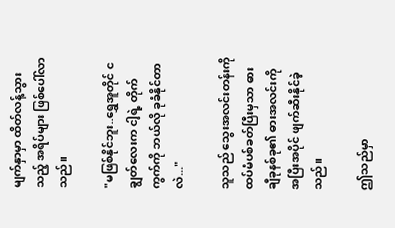မျက်နှာမှာ ထိတ်လန့်သွားသည့် အရိပ်များ ဖြစ်ပေါ်လာသည်။

"မဖြစ်နိုင်ဘူး..ရွှေအူတိုင် ငချွတ်လေးက ငါ့ရဲ့ တိုက်ကွက်ကို ဘယ်လို ခုခံနိုင်တာလဲ..."

သူသည် သွေးအလင်းတန်းကို ထပ်မံပစ်ခတ်ပြီးမှသာ ဓားချီခုနစ်ခု၏ ဓားအလင်းကို အပြီးအပိုင် ဖျက်ဆီးနိုင်ခဲ့သည်။

ဤသည်မှာ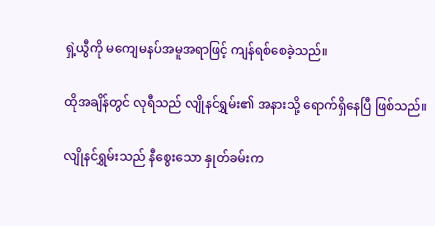ရှဲ့ယွီကို မကျေမနပ်အမူအရာဖြင့် ကျန်ရစ်စေခဲ့သည်။

ထိုအချိန်တွင် လုရီသည် လျိုနင်ရွှမ်း၏ အနားသို့ ရောက်ရှိနေပြီ ဖြစ်သည်။

လျိုနင်ရွှမ်းသည် နီစွေးသော နှုတ်ခမ်းက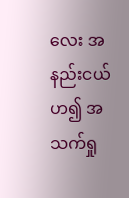လေး အနည်းငယ် ဟ၍ အသက်ရှု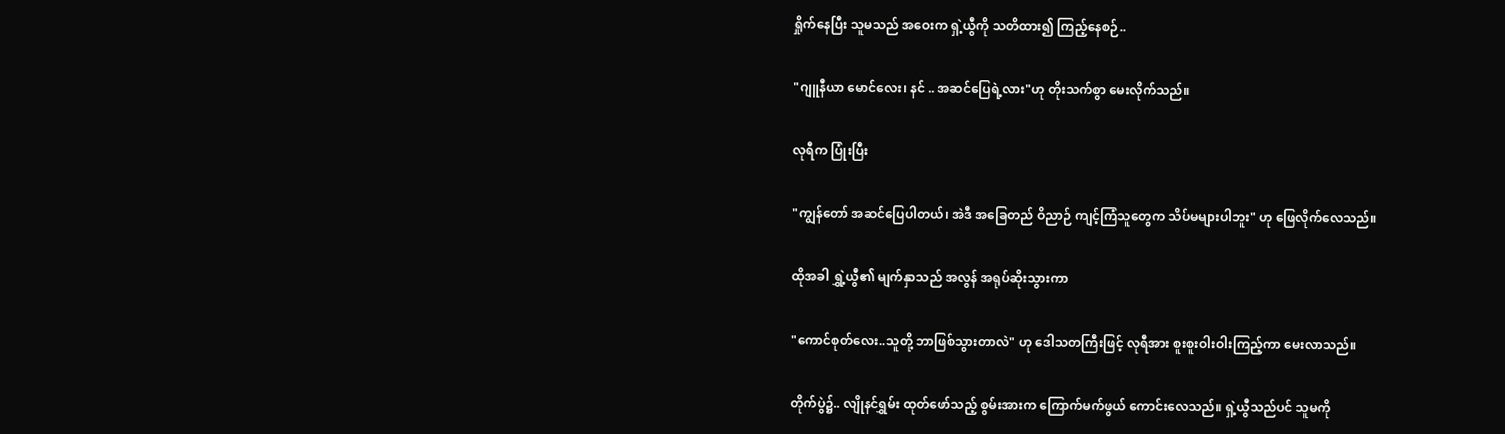ရှိုက်နေပြီး သူမသည် အဝေးက ရှဲ့ယွီကို သတိထား၍ ကြည့်နေစဉ်..

"ဂျူနီယာ မောင်လေး၊ နင် .. အဆင်ပြေရဲ့လား"ဟု တိုးသက်စွာ မေးလိုက်သည်။

လုရီက ပြုံးပြီး

"ကျွန်တော် အဆင်ပြေပါတယ်၊ အဲဒီ အခြေတည် ဝိညာဉ် ကျင့်ကြံသူတွေက သိပ်မများပါဘူး" ဟု ဖြေလိုက်လေသည်။

ထိုအခါ ရွှဲ့ယွီ၏ မျက်နှာသည် အလွန် အရုပ်ဆိုးသွားကာ

"ကောင်စုတ်လေး..သူတို့ ဘာဖြစ်သွားတာလဲ" ဟု ဒေါသတကြီးဖြင့် လုရီအား စူးစူးဝါးဝါးကြည့်ကာ မေးလာသည်။

တိုက်ပွဲ၌.. လျိုနင်ရွှမ်း ထုတ်ဖော်သည့် စွမ်းအားက ကြောက်မက်ဖွယ် ကောင်းလေသည်။ ရှဲ့ယွီသည်ပင် သူမကို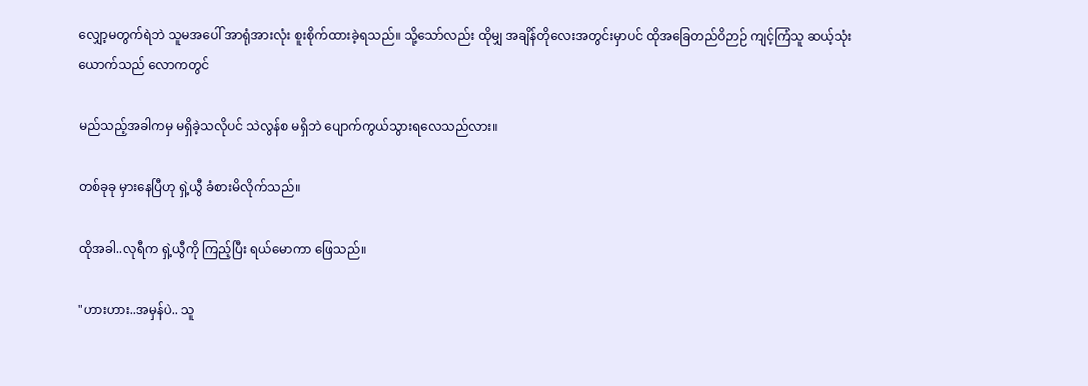လျှော့မတွက်ရဲဘဲ သူမအပေါ် အာရုံအားလုံး စူးစိုက်ထားခဲ့ရသည်။ သို့သော်လည်း ထိုမျှ အချိန်တိုလေးအတွင်းမှာပင် ထိုအခြေတည်ဝိဉာဉ် ကျင့်ကြံသူ ဆယ့်သုံးယောက်သည် လောကတွင်

မည်သည့်အခါကမှ မရှိခဲ့သလိုပင် သဲလွန်စ မရှိဘဲ ပျောက်ကွယ်သွားရလေသည်လား။

တစ်ခုခု မှားနေပြီဟု ရှဲ့ယွီ ခံစားမိလိုက်သည်။

ထိုအခါ..လုရီက ရှဲ့ယွီကို ကြည့်ပြီး ရယ်မောကာ ဖြေသည်။

"ဟားဟား..အမှန်ပဲ.. သူ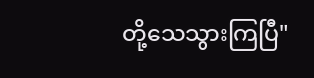တို့သေသွားကြပြီ"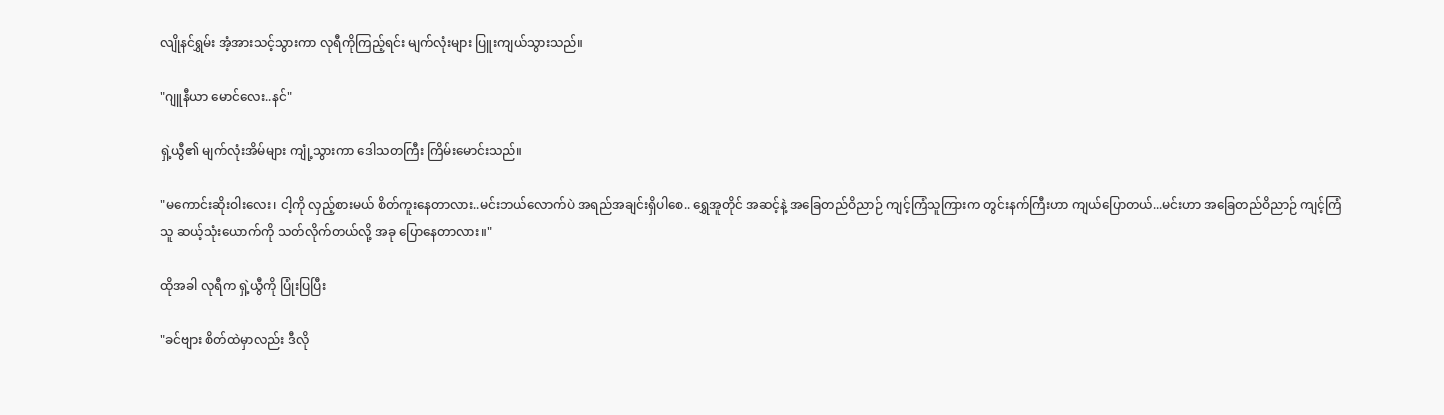လျိုနင်ရွှမ်း အံ့အားသင့်သွားကာ လုရီကိုကြည့်ရင်း မျက်လုံးများ ပြူးကျယ်သွားသည်။

"ဂျူနီယာ မောင်လေး..နင်"

ရှဲ့ယွီ၏ မျက်လုံးအိမ်များ ကျုံ့သွားကာ ဒေါသတကြီး ကြိမ်းမောင်းသည်။

"မကောင်းဆိုးဝါးလေး၊ ငါ့ကို လှည့်စားမယ် စိတ်ကူးနေတာလား..မင်းဘယ်လောက်ပဲ အရည်အချင်းရှိပါစေ.. ရွှေအူတိုင် အဆင့်နဲ့ အခြေတည်ဝိညာဉ် ကျင့်ကြံသူကြားက တွင်းနက်ကြီးဟာ ကျယ်ပြောတယ်...မင်းဟာ အခြေတည်ဝိညာဉ် ကျင့်ကြံသူ ဆယ့်သုံးယောက်ကို သတ်လိုက်တယ်လို့ အခု ပြောနေတာလား။"

ထိုအခါ လုရီက ရှဲ့ယွီကို ပြုံးပြပြီး

"ခင်ဗျား စိတ်ထဲမှာလည်း ဒီလို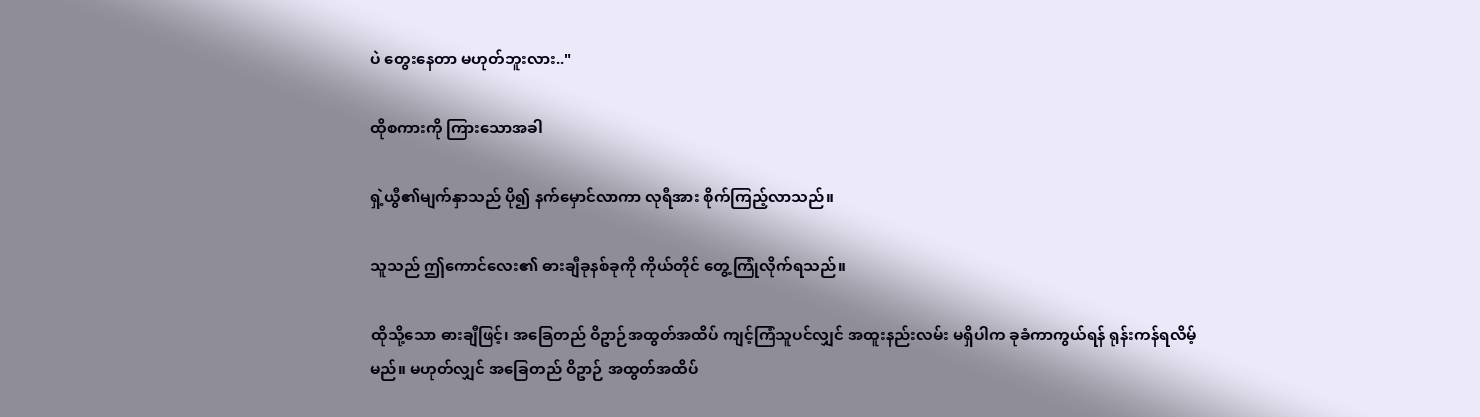ပဲ တွေးနေတာ မဟုတ်ဘူးလား.."

ထိုစကားကို ကြားသောအခါ

ရှဲ့ယွီ၏မျက်နှာသည် ပို၍ နက်မှောင်လာကာ လုရီအား စိုက်ကြည့်လာသည်။

သူသည် ဤကောင်လေး၏ ဓားချီခုနစ်ခုကို ကိုယ်တိုင် တွေ့ကြုံလိုက်ရသည်။

ထိုသို့သော ဓားချီဖြင့်၊ အခြေတည် ဝိဥာဉ်အထွတ်အထိပ် ကျင့်ကြံသူပင်လျှင် အထူးနည်းလမ်း မရှိပါက ခုခံကာကွယ်ရန် ရုန်းကန်ရလိမ့်မည်။ မဟုတ်လျှင် အခြေတည် ဝိဥာဉ် အထွတ်အထိပ်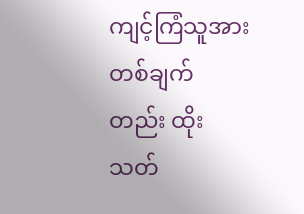ကျင့်ကြံသူအား တစ်ချက်တည်း ထိုးသတ်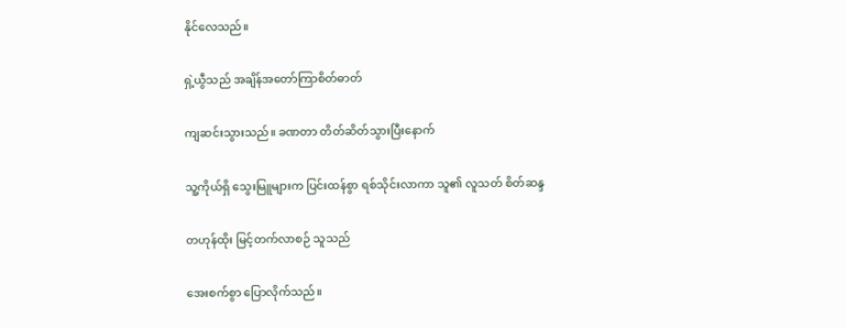နိုင်လေသည်။

ရှဲ့ယွီသည် အချိန်အတော်ကြာစိတ်ဓာတ်

ကျဆင်းသွားသည်။ ခဏတာ တိတ်ဆိတ်သွားပြီးနောက်

သူ့ကိုယ်ရှိ သွေးမြူများက ပြင်းထန်စွာ ရစ်သိုင်းလာကာ သူ၏ လူသတ် စိတ်ဆန္ဒ

တဟုန်ထိုး မြင့်တက်လာစဉ် သူသည်

အေးစက်စွာ ပြောလိုက်သည်။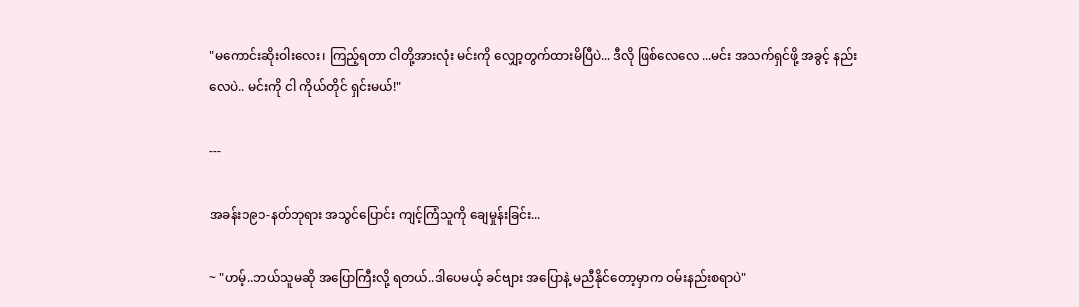"မကောင်းဆိုးဝါးလေး၊ ကြည့်ရတာ ငါတို့အားလုံး မင်းကို လျှော့တွက်ထားမိပြီပဲ... ဒီလို ဖြစ်လေလေ ...မင်း အသက်ရှင်ဖို့ အခွင့် နည်းလေပဲ.. မင်းကို ငါ ကိုယ်တိုင် ရှင်းမယ်!"

---

အခန်း၁၉၁-နတ်ဘုရား အသွင်ပြောင်း ကျင့်ကြံသူကို ချေမှုန်းခြင်း...

~ "ဟမ့်..ဘယ်သူမဆို အပြောကြီးလို့ ရတယ်..ဒါပေမယ့် ခင်ဗျား အပြောနဲ့ မညီနိုင်တော့မှာက ဝမ်းနည်းစရာပဲ"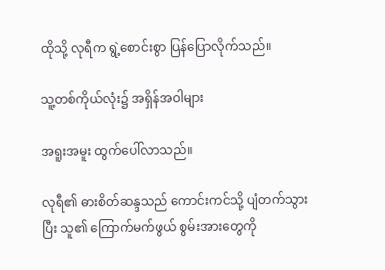ထိုသို့ လုရီက ရွဲ့စောင်းစွာ ပြန်ပြောလိုက်သည်။

သူ့တစ်ကိုယ်လုံး၌ အရှိန်အဝါများ

အရူးအမူး ထွက်ပေါ်လာသည်။

လုရီ၏ ဓားစိတ်ဆန္ဒသည် ကောင်းကင်သို့ ပျံတက်သွားပြီး သူ၏ ကြောက်မက်ဖွယ် စွမ်းအားတွေကို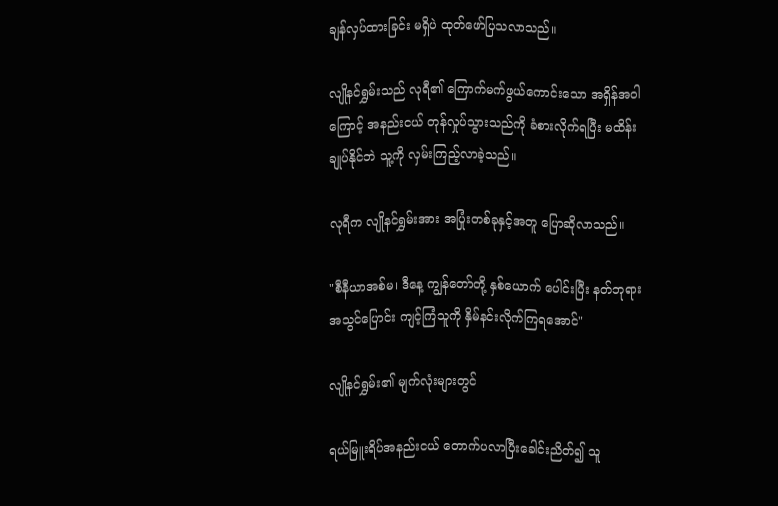ချန်လှပ်ထားခြင်း မရှိပဲ ထုတ်ဖော်ပြသလာသည်။

လျိုနင်ရွှမ်းသည် လုရီ၏ ကြောက်မက်ဖွယ်ကောင်းသော အရှိန်အဝါကြောင့် အနည်းငယ် တုန်လှုပ်သွားသည်ကို ခံစားလိုက်ရပြီး မထိန်းချုပ်နိုင်ဘဲ သူ့ကို လှမ်းကြည့်လာခဲ့သည်။

လုရီက လျိုနင်ရွှမ်းအား အပြုံးတစ်ခုနှင့်အတူ ပြောဆိုလာသည်။

"စီနီယာအစ်မ၊ ဒီနေ့ ကျွန်တော်တို့ နှစ်ယောက် ပေါင်းပြီး နတ်ဘုရား အသွင်ပြောင်း ကျင့်ကြံသူကို နှိမ်နင်းလိုက်ကြရအောင်"

လျိုနင်ရွှမ်း၏ မျက်လုံးများတွင်

ရယ်မြူးရိပ်အနည်းငယ် တောက်ပလာပြီးခေါင်းညိတ်၍ သူ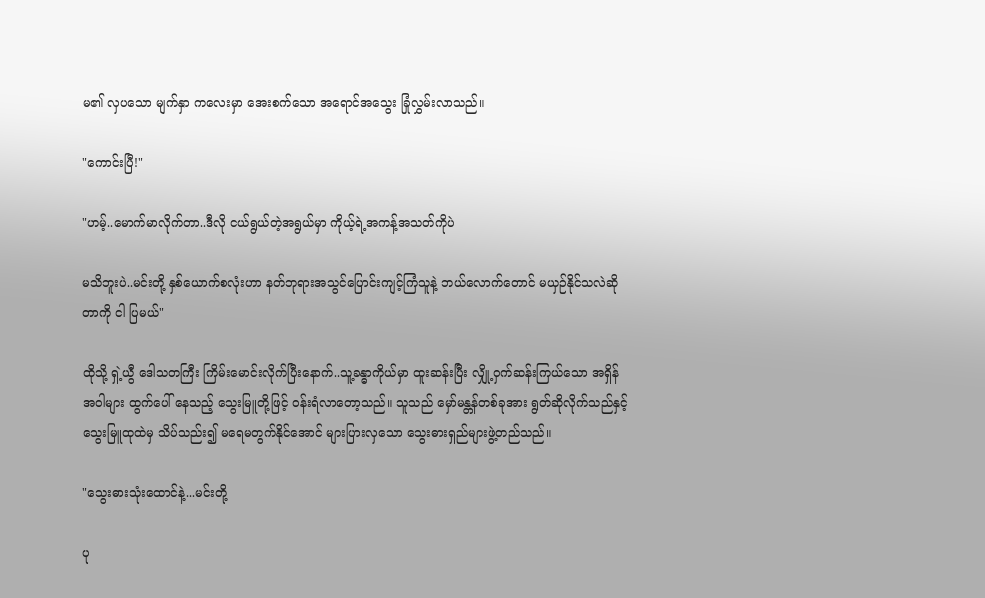မ၏ လှပသော မျက်နှာ ကလေးမှာ အေးစက်သော အရောင်အသွေး ခြုံလွှမ်းလာသည်။

"ကောင်းပြီ!"

"ဟမ့်..မောက်မာလိုက်တာ..ဒီလို ငယ်ရွယ်တဲ့အရွယ်မှာ ကိုယ့်ရဲ့အကန့်အသတ်ကိုပဲ

မသိဘူးပဲ..မင်းတို့ နှစ်ယောက်စလုံးဟာ နတ်ဘုရားအသွင်ပြောင်းကျင့်ကြံသူနဲ့ ဘယ်လောက်တောင် မယှဉ်နိုင်သလဲဆိုတာကို ငါ ပြမယ်"

ထိုသို့ ရှဲ့ယွီ ဒေါသတကြီး ကြိမ်းမောင်းလိုက်ပြီးနောက်..သူ့ခန္ဓာကိုယ်မှာ ထူးဆန်းပြီး လျှို့ဝှက်ဆန်းကြယ်သော အရှိန်အဝါများ ထွက်ပေါ် နေသည့် သွေးမြူတို့ဖြင့် ဝန်းရံလာတော့သည်။ သူသည် မှော်မန္တန်တစ်ခုအား ရွတ်ဆိုလိုက်သည်နှင့် သွေးမြူထုထဲမှ သိပ်သည်း၍ မရေမတွက်နိုင်အောင် များပြားလှသော သွေးဓားရှည်များဖွဲ့တည်သည်။

"သွေးဓားသုံးထောင်နဲ့...မင်းတို့

ပု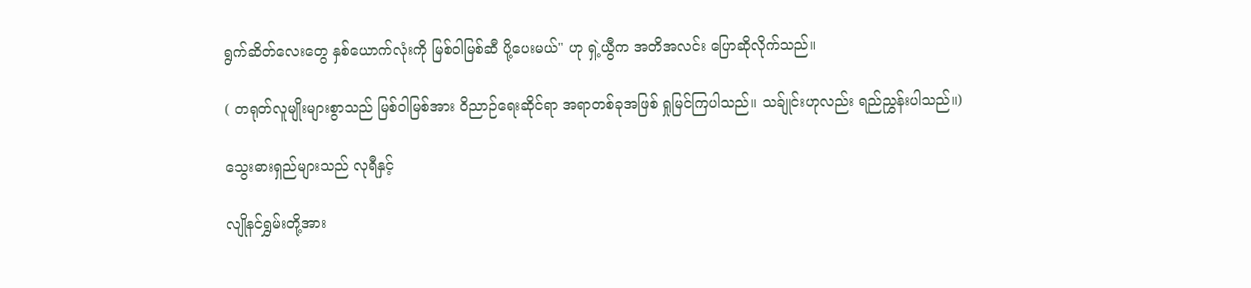ရွက်ဆိတ်လေးတွေ နှစ်ယောက်လုံးကို မြစ်ဝါမြစ်ဆီ ပို့ပေးမယ်" ဟု ရှဲ့ယွီက အတိအလင်း ပြောဆိုလိုက်သည်။

( တရုတ်လူမျိုးများစွာသည် မြစ်ဝါမြစ်အား ဝိညာဉ်ရေးဆိုင်ရာ အရာတစ်ခုအဖြစ် ရှုမြင်ကြပါသည်။ သခ်ျုင်းဟုလည်း ရည်ညွှန်းပါသည်။)

သွေးဓားရှည်များသည် လုရီနှင့်

လျိုနင်ရွှမ်းတို့အား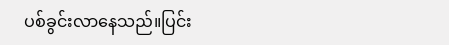ပစ်ခွင်းလာနေသည်။ပြင်း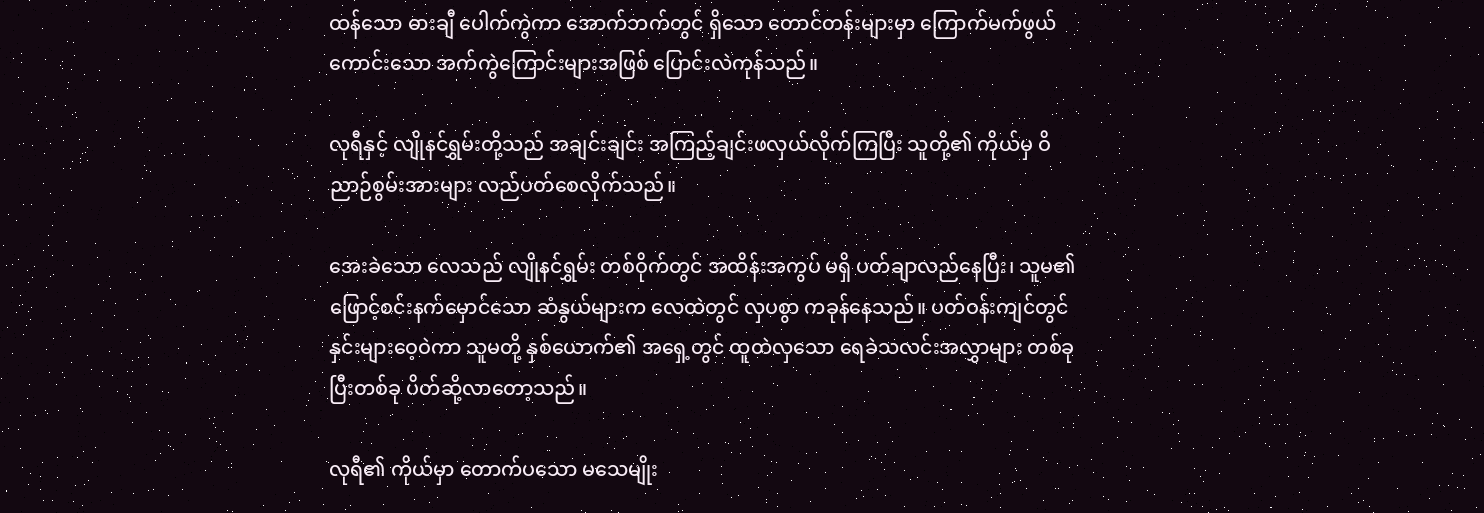ထန်သော ဓားချီ ပေါက်ကွဲကာ အောက်ဘက်တွင် ရှိသော တောင်တန်းများမှာ ကြောက်မက်ဖွယ် ကောင်းသော အက်ကွဲကြောင်းများအဖြစ် ပြောင်းလဲကုန်သည်။

လုရီနှင့် လျိုနင်ရွှမ်းတို့သည် အချင်းချင်း အကြည့်ချင်းဖလှယ်လိုက်ကြပြီး သူတို့၏ ကိုယ်မှ ဝိညာဉ်စွမ်းအားများ လည်ပတ်စေလိုက်သည်။

အေးခဲသော လေသည် လျိုနင်ရွှမ်း တစ်ဝိုက်တွင် အထိန်းအကွပ် မရှိ ပတ်ချာလည်နေပြီး၊ သူမ၏ ဖြောင့်စင်းနက်မှောင်သော ဆံနွယ်များက လေထဲတွင် လှပစွာ ကခုန်နေသည်။ ပတ်ဝန်းကျင်တွင် နှင်းများဝေ့ဝဲကာ သူမတို့ နှစ်ယောက်၏ အရှေ့တွင် ထူထဲလှသော ရေခဲသလင်းအလွှာများ တစ်ခုပြီးတစ်ခု ပိတ်ဆို့လာတော့သည်။

လုရီ၏ ကိုယ်မှာ တောက်ပသော မသေမျိုး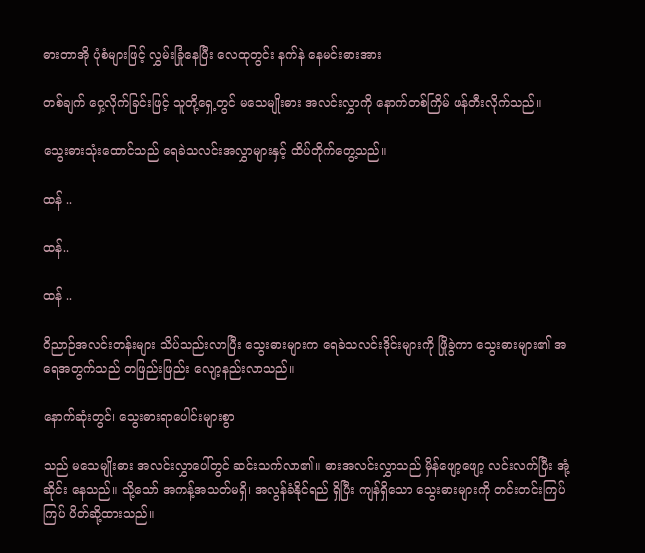ဓားတာအို ပုံစံများဖြင့် လွှမ်းခြုံနေပြီး လေထုတွင်း နက်နဲ နေမင်းဓားအား

တစ်ချက် ဝှေ့လိုက်ခြင်းဖြင့် သူတို့ရှေ့တွင် မသေမျိုးဓား အလင်းလွှာကို နောက်တစ်ကြိမ် ဖန်တီးလိုက်သည်။

သွေးဓားသုံးထောင်သည် ရေခဲသလင်းအလွှာများနှင့် ထိပ်တိုက်တွေ့သည်။

ထန် ..

ထန်..

ထန် ..

ဝိညာဉ်အလင်းတန်းများ သိပ်သည်းလာပြီး သွေးဓားများက ရေခဲသလင်းဒိုင်းများကို ဖြိုခွဲကာ သွေးဓားများ၏ အရေအတွက်သည် တဖြည်းဖြည်း လျော့နည်းလာသည်။

နောက်ဆုံးတွင်၊ သွေးဓားရာပေါင်းများစွာ

သည် မသေမျိုးဓား အလင်းလွှာပေါ်တွင် ဆင်းသက်လာ၏။ ဓားအလင်းလွှာသည် မှိန်ဖျော့ဖျော့ လင်းလက်ပြီး အုံ့ဆိုင်း နေသည်။ သို့သော် အကန့်အသတ်မရှိ၊ အလွန်ခံနိုင်ရည် ရှိပြီး ကျန်ရှိသော သွေးဓားများကို တင်းတင်းကြပ်ကြပ် ပိတ်ဆို့ထားသည်။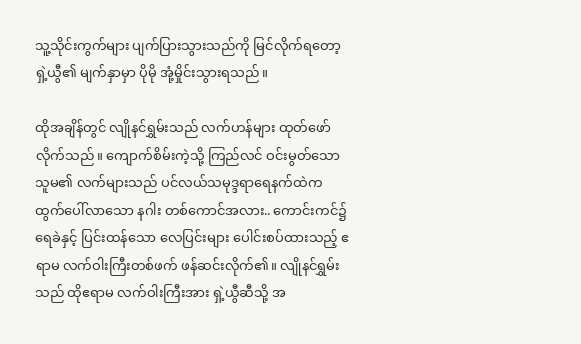သူ့သိုင်းကွက်များ ပျက်ပြားသွားသည်ကို မြင်လိုက်ရတော့ ရှဲ့ယွီ၏ မျက်နှာမှာ ပိုမို အုံ့မှိုင်းသွားရသည်။

ထိုအချိန်တွင် လျိုနင်ရွှမ်းသည် လက်ဟန်များ ထုတ်ဖော်လိုက်သည်။ ကျောက်စိမ်းကဲ့သို့ ကြည်လင် ဝင်းမွတ်သော သူမ၏ လက်များသည် ပင်လယ်သမုဒ္ဒရာရေနက်ထဲက ထွက်ပေါ်လာသော နဂါး တစ်ကောင်အလား.. ကောင်းကင်၌ ရေခဲနှင့် ပြင်းထန်သော လေပြင်းများ ပေါင်းစပ်ထားသည့် ဧရာမ လက်ဝါးကြီးတစ်ဖက် ဖန်ဆင်းလိုက်၏။ လျိုနင်ရွှမ်းသည် ထိုဧရာမ လက်ဝါးကြီးအား ရှဲ့ယွီဆီသို့ အ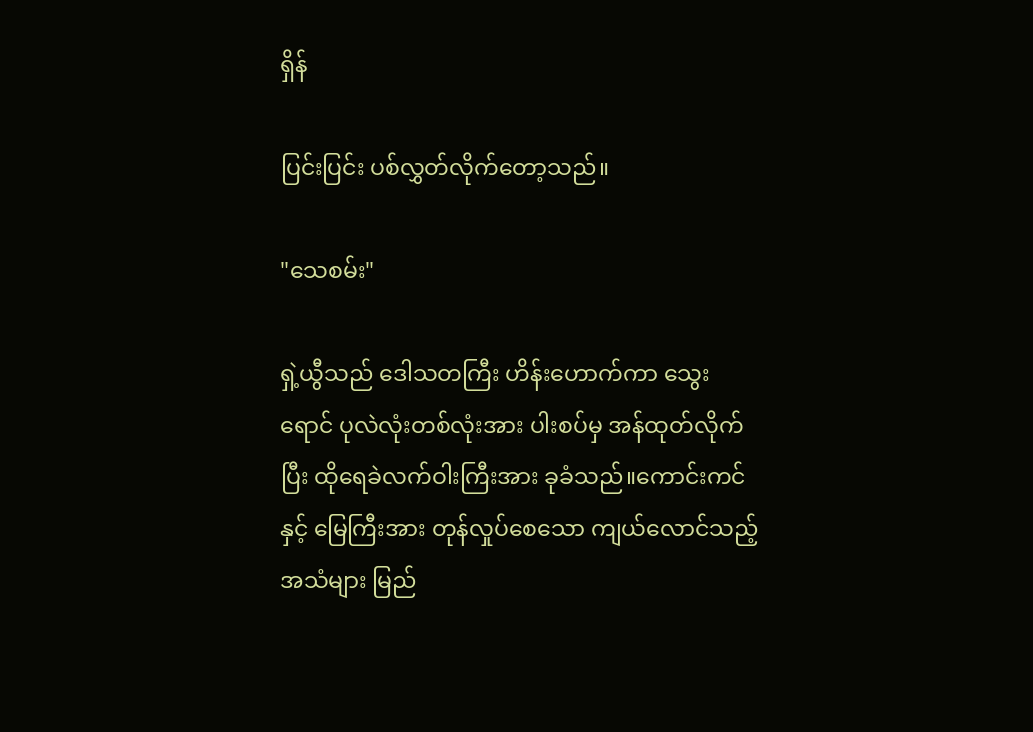ရှိန်

ပြင်းပြင်း ပစ်လွှတ်လိုက်တော့သည်။

"သေစမ်း"

ရှဲ့ယွီသည် ဒေါသတကြီး ဟိန်းဟောက်ကာ သွေးရောင် ပုလဲလုံးတစ်လုံးအား ပါးစပ်မှ အန်ထုတ်လိုက်ပြီး ထိုရေခဲလက်ဝါးကြီးအား ခုခံသည်။ကောင်းကင်နှင့် မြေကြီးအား တုန်လှုပ်စေသော ကျယ်လောင်သည့် အသံများ မြည်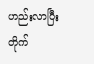ဟည်းလာပြီး တိုက်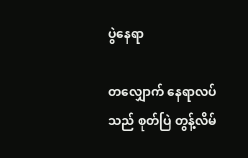ပွဲနေရာ

တလျှောက် နေရာလပ်သည် စုတ်ပြဲ တွန့်လိမ်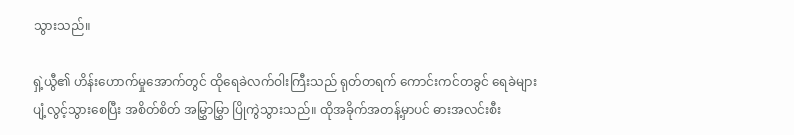သွားသည်။

ရှဲ့ယွီ၏ ဟိန်းဟောက်မှုအောက်တွင် ထိုရေခဲလက်ဝါးကြီးသည် ရုတ်တရက် ကောင်းကင်တခွင် ရေခဲများ ပျံ့လွင့်သွားစေပြီး အစိတ်စိတ် အမြွှာမြွှာ ပြိုကွဲသွားသည်။ ထိုအခိုက်အတန့်မှာပင် ဓားအလင်းစီး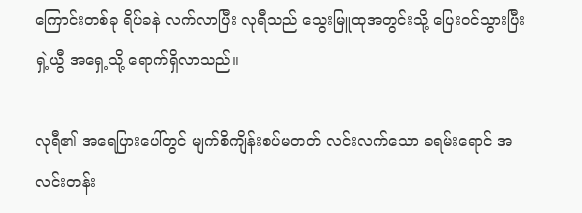ကြောင်းတစ်ခု ရိပ်ခနဲ လက်လာပြီး လုရီသည် သွေးမြူထုအတွင်းသို့ ပြေးဝင်သွားပြီး ရှဲ့ယွီ အရှေ့သို့ ရောက်ရှိလာသည်။

လုရီ၏ အရေပြားပေါ်တွင် မျက်စိကျိန်းစပ်မတတ် လင်းလက်သော ခရမ်းရောင် အလင်းတန်း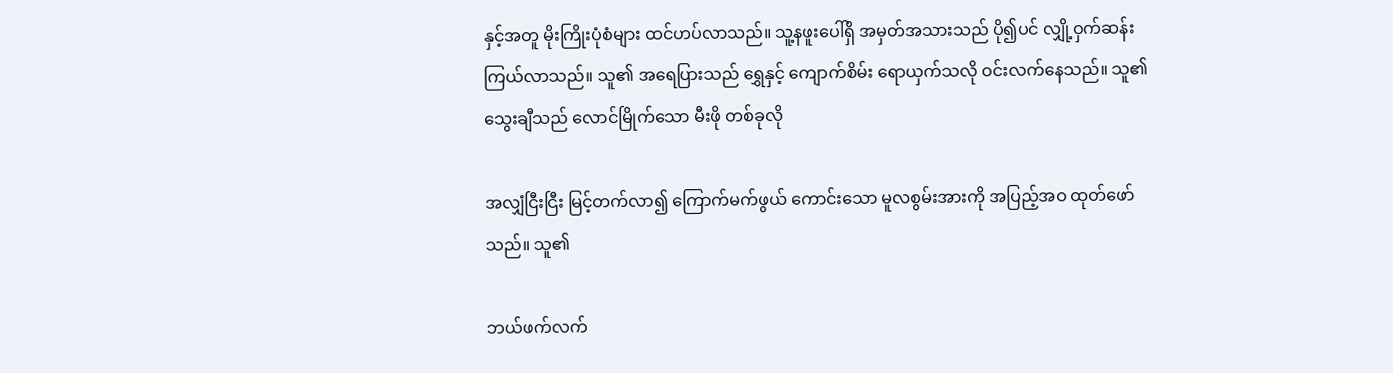နှင့်အတူ မိုးကြိုးပုံစံများ ထင်ဟပ်လာသည်။ သူ့နဖူးပေါ်ရှိ အမှတ်အသားသည် ပို၍ပင် လျှို့ဝှက်ဆန်းကြယ်လာသည်။ သူ၏ အရေပြားသည် ရွှေနှင့် ကျောက်စိမ်း ရောယှက်သလို ဝင်းလက်နေသည်။ သူ၏ သွေးချီသည် လောင်မြိုက်သော မီးဖို တစ်ခုလို

အလျှံငြီးငြီး မြင့်တက်လာ၍ ကြောက်မက်ဖွယ် ကောင်းသော မူလစွမ်းအားကို အပြည့်အဝ ထုတ်ဖော်သည်။ သူ၏

ဘယ်ဖက်လက်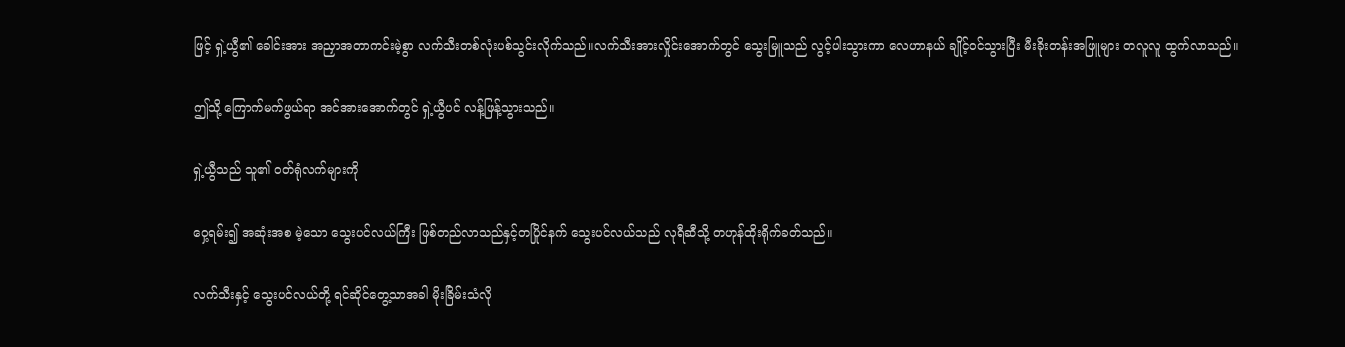ဖြင့် ရှဲ့ယွီ၏ ခေါင်းအား အညှာအတာကင်းမဲ့စွာ လက်သီးတစ်လုံးပစ်သွင်းလိုက်သည်။လက်သီးအားလှိုင်းအောက်တွင် သွေးမြူသည် လွင့်ပါးသွားကာ လေဟာနယ် ချိုင့်ဝင်သွားပြီး မီးခိုးတန်းအဖြူများ တလူလူ ထွက်လာသည်။

ဤသို့ ကြောက်မက်ဖွယ်ရာ အင်အားအောက်တွင် ရှဲ့ယွီပင် လန့်ဖြန့်သွားသည်။

ရှဲ့ယွီသည် သူ၏ ဝတ်ရုံလက်များကို

ဝှေ့ရမ်း၍ အဆုံးအစ မဲ့သော သွေးပင်လယ်ကြီး ဖြစ်တည်လာသည်နှင့်တပြိုင်နက် သွေးပင်လယ်သည် လုရီဆီသို့ တဟုန်ထိုးရိုက်ခတ်သည်။

လက်သီးနှင့် သွေးပင်လယ်တို့ ရင်ဆိုင်တွေ့သာအခါ မိုးခြိမ်းသံလို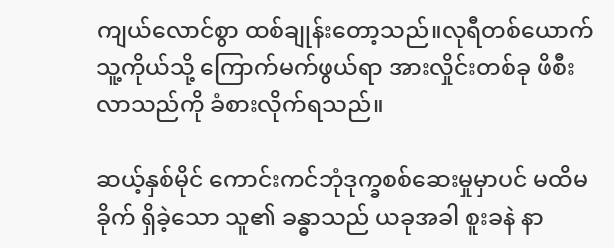ကျယ်လောင်စွာ ထစ်ချုန်းတော့သည်။လုရီတစ်ယောက် သူ့ကိုယ်သို့ ကြောက်မက်ဖွယ်ရာ အားလှိုင်းတစ်ခု ဖိစီးလာသည်ကို ခံစားလိုက်ရသည်။

ဆယ့်နှစ်မိုင် ကောင်းကင်ဘုံဒုက္ခစစ်ဆေးမှုမှာပင် မထိမခိုက် ရှိခဲ့သော သူ၏ ခန္ဓာသည် ယခုအခါ စူးခနဲ နာ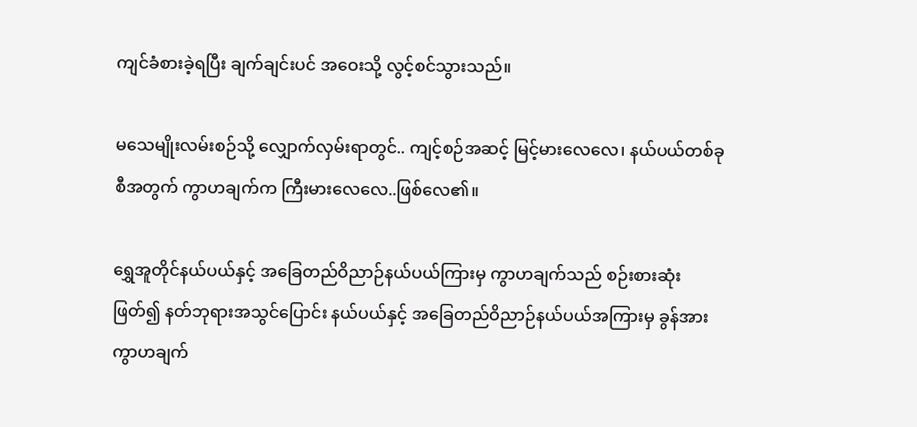ကျင်ခံစားခဲ့ရပြီး ချက်ချင်းပင် အဝေးသို့ လွင့်စင်သွားသည်။

မသေမျိုးလမ်းစဉ်သို့ လျှောက်လှမ်းရာတွင်.. ကျင့်စဉ်အဆင့် မြင့်မားလေလေ၊ နယ်ပယ်တစ်ခုစီအတွက် ကွာဟချက်က ကြီးမားလေလေ..ဖြစ်လေ၏။

ရွှေအူတိုင်နယ်ပယ်နှင့် အခြေတည်ဝိညာဉ်နယ်ပယ်ကြားမှ ကွာဟချက်သည် စဉ်းစားဆုံးဖြတ်၍ နတ်ဘုရားအသွင်ပြောင်း နယ်ပယ်နှင့် အခြေတည်ဝိညာဉ်နယ်ပယ်အကြားမှ ခွန်အားကွာဟချက်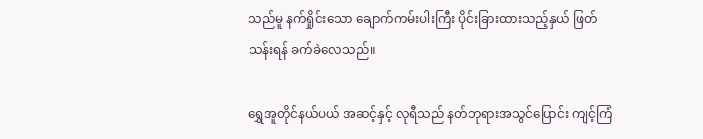သည်မူ နက်ရှိုင်းသော ချောက်ကမ်းပါးကြီး ပိုင်းခြားထားသည့်နှယ် ဖြတ်သန်းရန် ခက်ခဲလေသည်။

ရွှေအူတိုင်နယ်ပယ် အဆင့်နှင့် လုရီသည် နတ်ဘုရားအသွင်ပြောင်း ကျင့်ကြံ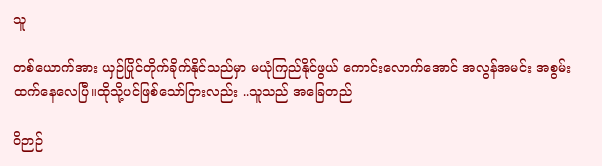သူ

တစ်ယောက်အား ယှဉ်ပြိုင်တိုက်ခိုက်နိုင်သည်မှာ မယုံကြည်နိုင်ဖွယ် ကောင်းလောက်အောင် အလွန်အမင်း အစွမ်းထက်နေလေပြီ။ထိုသို့ပင်ဖြစ်သော်ငြားလည်း ..သူသည် အခြေတည်

ဝိဉာဉ်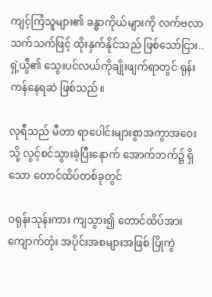ကျင့်ကြံသူများ၏ ခန္ဓာကိုယ်များကို လက်ဗလာသက်သက်ဖြင့် ထိုးနှက်နိုင်သည် ဖြစ်သော်ငြား.. ရှဲ့ယွီ၏ သွေးပင်လယ်ကိုချိုးဖျက်ရာတွင် ရုန်းကန်နေရဆဲ ဖြစ်သည်။

လုရီသည် မီတာ ရာပေါင်းများစွာအကွာအဝေးသို့ လွင့်စင်သွားခဲ့ပြီးနောက် အောက်ဘက်၌ ရှိသော တောင်ထိပ်တစ်ခုတွင်

ဝရုန်းသုန်းကား ကျသွား၍ တောင်ထိပ်အားကျောက်တုံး အပိုင်းအစများအဖြစ် ပြိုကွဲ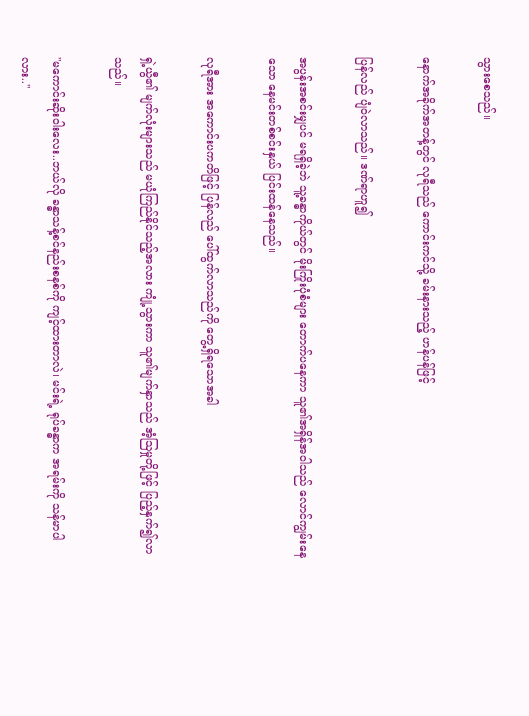သွားစေသည်။

နောက်အခိုက်အတန့်တွင် လုရီသည် ကောင်းကင်သို့ ခမ်းနားသည့် ဟန်ပန်ဖြင့်

ပြန်လည် ပျံဝဲလာသည်။ ဒဏ်ရာဟူ၍

အပွန်းအစင်းမျှပင် မရရှိခဲ့ဘဲ သူ့ခန္ဓာကိုယ်တွင် မိုးကြိုးပုံစံများ တောက်ပနေကာ သူ၏အရှိန်အဝါသည် လောင်ကျွမ်းနေသော နေမင်းတစ်စင်းနှယ် ပြင်းထန်နေသည်။

လုရီအား အကောင်းပကတိဖြင့် ပြန်လည် ပေါ်ထွက်လာသည်ကို တွေ့ရှိရသောအခါ

ရှဲ့ယွီ၏ မျက်လုံးများသည် မယုံကြည်နိုင်သည့်အလား ကျုံ့သွားကာ သူ၏မျက်နှာသည် အံ့ဩမှုတို့ဖြင့် ပြည့်နှက်၍လာသည်။

"မကောင်းဆိုးဝါးလေး..ဘယ်လို ခန္ဓာသန့်စင်နည်းစနစ်ကို ကျင့်ထားတာလဲ၊ မင်းရဲ့ ရုပ်ခန္ဓာက အရမ်းကို သန်မာပါလား.."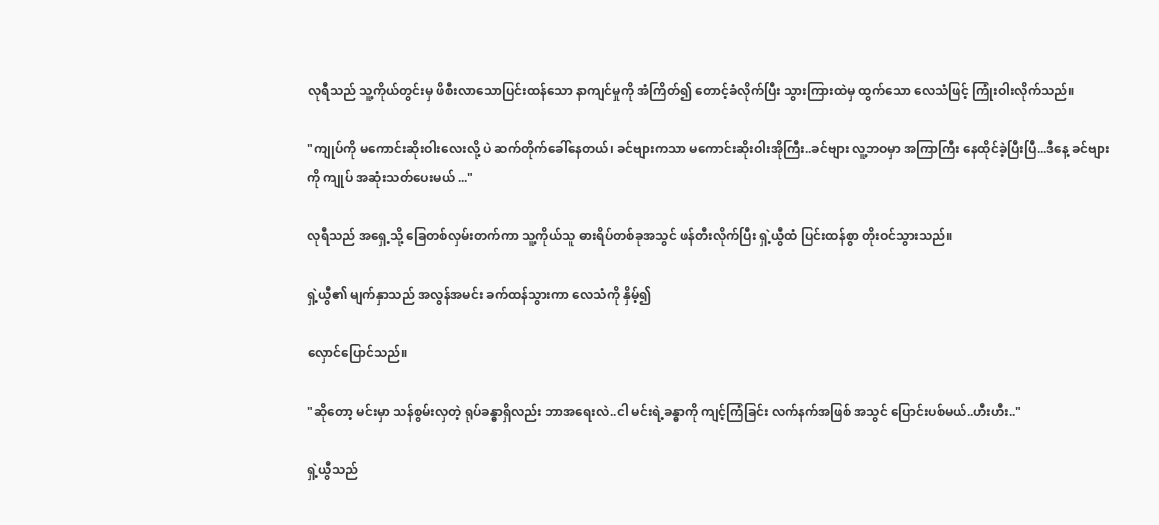လုရီသည် သူ့ကိုယ်တွင်းမှ ဖိစီးလာသောပြင်းထန်သော နာကျင်မှုကို အံကြိတ်၍ တောင့်ခံလိုက်ပြီး သွားကြားထဲမှ ထွက်သော လေသံဖြင့် ကြုံးဝါးလိုက်သည်။

"ကျုပ်ကို မကောင်းဆိုးဝါးလေးလို့ ပဲ ဆက်တိုက်ခေါ်နေတယ်၊ ခင်ဗျားကသာ မကောင်းဆိုးဝါးအိုကြီး..ခင်ဗျား လူ့ဘဝမှာ အကြာကြီး နေထိုင်ခဲ့ပြီးပြီ...ဒီနေ့ ခင်ဗျားကို ကျုပ် အဆုံးသတ်ပေးမယ် ..."

လုရီသည် အရှေ့သို့ ခြေတစ်လှမ်းတက်ကာ သူ့ကိုယ်သူ ဓားရိပ်တစ်ခုအသွင် ‌ဖန်တီးလိုက်ပြီး ရှဲ့ယွီထံ ပြင်းထန်စွာ တိုးဝင်သွားသည်။

ရှဲ့ယွီ၏ မျက်နှာသည် အလွန်အမင်း ခက်ထန်သွားကာ လေသံကို နှိမ့်၍

လှောင်ပြောင်သည်။

"ဆိုတော့ မင်းမှာ သန်စွမ်းလှတဲ့ ရုပ်ခန္ဓာရှိလည်း ဘာအရေးလဲ..ငါ မင်းရဲ့ခန္ဓာကို ကျင့်ကြံခြင်း လက်နက်အဖြစ် အသွင် ပြောင်းပစ်မယ်..ဟီးဟီး.."

ရှဲ့ယွီသည်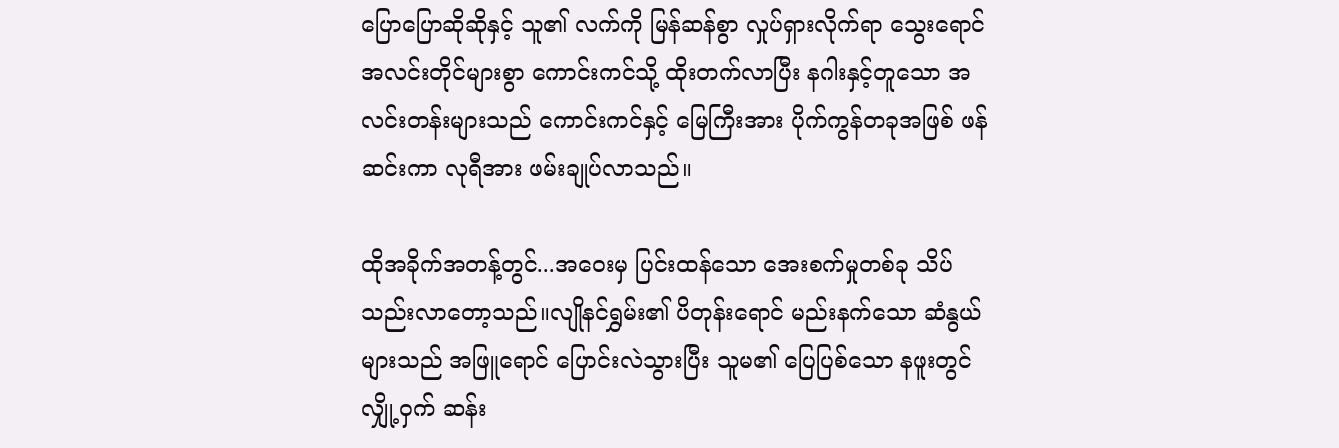ပြောပြောဆိုဆိုနှင့် သူ၏ လက်ကို မြန်ဆန်စွာ လှုပ်ရှားလိုက်ရာ သွေးရောင် အလင်းတိုင်များစွာ ကောင်းကင်သို့ ထိုးတက်လာပြီး နဂါးနှင့်တူသော အလင်းတန်းများသည် ကောင်းကင်နှင့် မြေကြီးအား ပိုက်ကွန်တခုအဖြစ် ဖန်ဆင်းကာ လုရီအား ဖမ်းချုပ်လာသည်။

ထိုအခိုက်အတန့်တွင်...အဝေးမှ ပြင်းထန်သော အေးစက်မှုတစ်ခု သိပ်သည်းလာတော့သည်။လျိုနင်ရွှမ်း၏ ပိတုန်းရောင် မည်းနက်သော ဆံနွယ်များသည် အဖြူရောင် ပြောင်းလဲသွားပြီး သူမ၏ ပြေပြစ်သော နဖူးတွင် လျှို့ဝှက် ဆန်း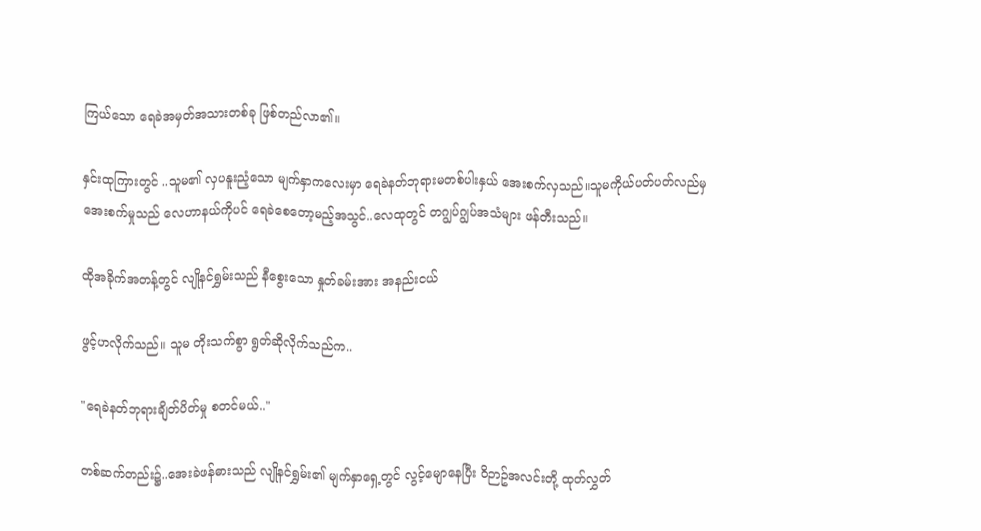ကြယ်သော ရေခဲအမှတ်အသားတစ်ခု ဖြစ်တည်လာ၏။

နှင်းထုကြားတွင် ..သူမ၏ လှပနူးညံ့သော မျက်နှာကလေးမှာ ရေခဲနတ်ဘုရားမတစ်ပါးနှယ် အေးစက်လှသည်။သူမကိုယ်ပတ်ပတ်လည်မှ အေးစက်မှုသည် လေဟာနယ်ကိုပင် ရေခဲစေတော့မည့်အသွင်..လေထုတွင် တဂျွပ်ဂျွပ်အသံများ ဖန်တီးသည်။

ထိုအခိုက်အတန့်တွင် လျိုနင်ရွှမ်းသည် နီစွေးသော နှုတ်ခမ်းအား အနည်းငယ်

ဖွင့်ဟလိုက်သည်။ သူမ တိုးသက်စွာ ‌ရွတ်ဆိုလိုက်သည်က..

"ရေခဲနတ်ဘုရားချိတ်ပိတ်မှု စတင်မယ်.."

တစ်ဆက်တည်း‌‌၌..အေးခဲဖန်ဓားသည် လျိုနင်ရွှမ်း၏ မျက်နှာရှေ့တွင် လွင့်မျောနေပြီး ဝိဉာဥ်အလင်းတို့ ထုတ်လွှတ်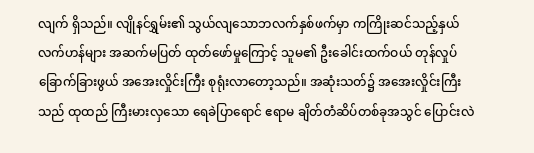လျက် ရှိသည်။ လျိုနင်ရွှမ်း၏ သွယ်လျသောဘလက်နှစ်ဖက်မှာ ကကြိုးဆင်သည့်နှယ် လက်ဟန်များ အဆက်မပြတ် ထုတ်ဖော်မှုကြောင့် သူမ၏ ဦးခေါင်းထက်ဝယ် တုန်လှုပ်ခြောက်ခြားဖွယ် အအေးလှိုင်းကြီး စုရုံးလာတော့သည်။ အဆုံးသတ်၌ အအေးလှိုင်းကြီးသည် ထုထည် ကြီးမားလှသော ရေခဲပြာရောင် ဧရာမ ချိတ်တံဆိပ်တစ်ခုအသွင် ပြောင်းလဲ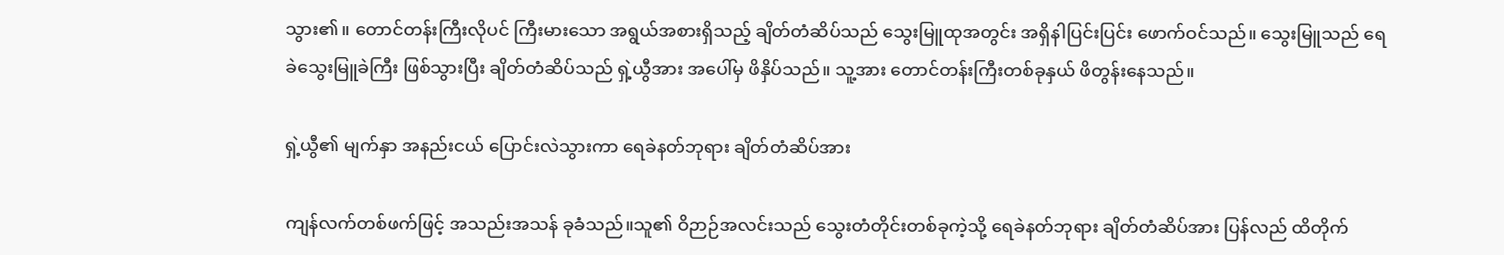သွား၏။ တောင်တန်းကြီးလိုပင် ကြီးမားသော အရွယ်အစားရှိသည့် ချိတ်တံဆိပ်သည် သွေးမြူထုအတွင်း အရှိနါပြင်းပြင်း ဖောက်ဝင်သည်။ သွေးမြူသည် ရေခဲသွေးမြူခဲကြီး ဖြစ်သွားပြီး ချိတ်တံဆိပ်သည် ရှဲ့ယွီအား အပေါ်မှ ဖိနှိပ်သည်။ သူ့အား တောင်တန်းကြီးတစ်ခုနှယ် ဖိတွန်းနေသည်။

ရှဲ့ယွီ၏ မျက်နှာ အနည်းငယ် ပြောင်းလဲသွားကာ ရေခဲနတ်ဘုရား ချိတ်တံဆိပ်အား

ကျန်လက်တစ်ဖက်ဖြင့် အသည်းအသန် ခုခံသည်။သူ၏ ဝိဉာဉ်အလင်းသည် သွေးတံတိုင်းတစ်ခုကဲ့သို့ ရေခဲနတ်ဘုရား ချိတ်တံဆိပ်အား ပြန်လည် ‌ထိတိုက်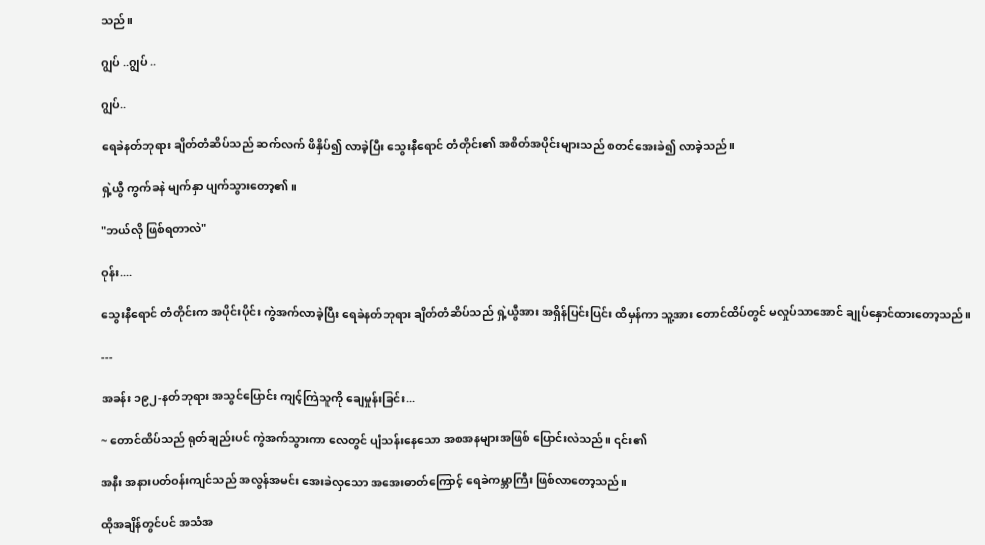သည်။

ဂျွပ် ..ဂျွပ် ..

ဂျွပ်..

ရေခဲနတ်ဘုရား ချိတ်တံဆိပ်သည် ဆက်လက် ဖိနှိပ်၍ လာခဲ့ပြီး သွေးနီရောင် တံတိုင်း၏ အစိတ်အပိုင်းများသည် စတင်အေးခဲ၍ လာခဲ့သည်။

ရှဲ့ယွီ ကွက်ခနဲ မျက်နှာ ပျက်သွားတော့၏။

"ဘယ်လို ဖြစ်ရတာလဲ"

ဝုန်း....

သွေးနီရောင် တံတိုင်းက အပိုင်းပိုင်း ကွဲအက်လာခဲ့ပြီး ရေခဲနတ်ဘုရား ချိတ်တံဆိပ်သည် ရှဲ့ယွီအား အရှိန်ပြင်းပြင်း ထိမှန်ကာ သူ့အား တောင်ထိပ်တွင် မလှုပ်သာအောင် ချုပ်နှောင်ထားတော့သည်။

---

အခန်း ၁၉၂-နတ်ဘုရား အသွင်ပြောင်း ကျင့်ကြဲသူကို ချေမှုန်းခြင်း...

~ တောင်ထိပ်သည် ရုတ်ချည်းပင် ကွဲအက်သွားကာ လေတွင် ပျံသန်းနေသော အစအနများအဖြစ် ပြောင်းလဲသည်။ ၎င်း၏

အနီး အနားပတ်ဝန်းကျင်သည် အလွန်အမင်း အေးခဲလှသော အအေးဓာတ်ကြောင့် ရေခဲကမ္ဘာကြီး ဖြစ်လာတော့သည်။

ထိုအချိန်တွင်ပင် အသံအ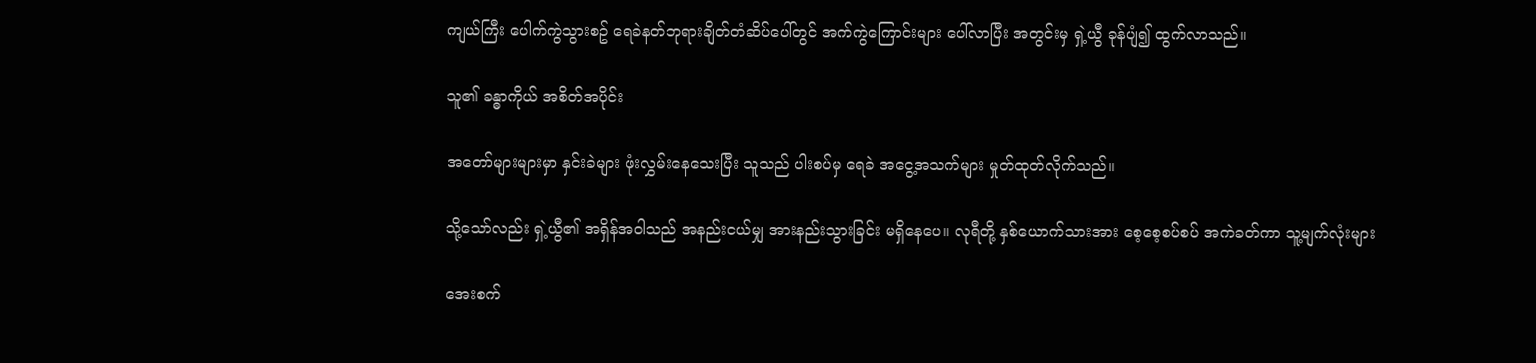ကျယ်ကြီး ပေါက်ကွဲသွားစဥ် ရေခဲနတ်ဘုရားချိတ်တံဆိပ်ပေါ်တွင် အက်ကွဲကြောင်းများ ပေါ်လာပြီး အတွင်းမှ ရှဲ့ယွီ ခုန်ပျံ၍ ထွက်လာသည်။

သူ၏ ခန္ဓာကိုယ် အစိတ်အပိုင်း

အတော်များများမှာ နှင်းခဲများ ဖုံးလွှမ်းနေသေးပြီး သူသည် ပါးစပ်မှ ရေခဲ အငွေ့အသက်များ မှုတ်ထုတ်လိုက်သည်။

သို့သော်လည်း ရှဲ့ယွီ၏ အရှိန်အဝါသည် အနည်းငယ်မျှ အားနည်းသွားခြင်း မရှိနေပေ။ လုရီတို့ နှစ်ယောက်သားအား စေ့စေ့စပ်စပ် အကဲခတ်ကာ သူ့မျက်လုံးများ

အေးစက်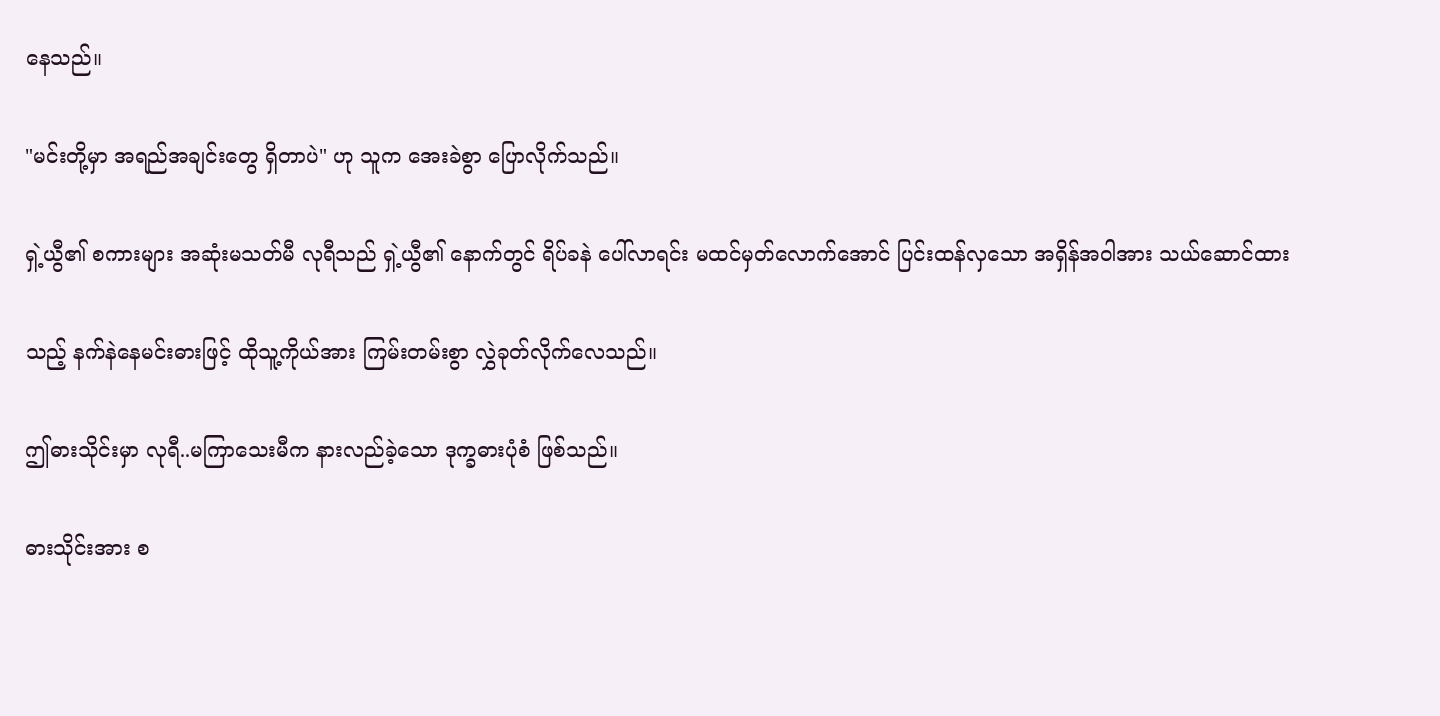နေသည်။

"မင်းတို့မှာ အရည်အချင်းတွေ ရှိတာပဲ" ဟု သူက အေးခဲစွာ ပြောလိုက်သည်။

ရှဲ့ယွီ၏ စကားများ အဆုံးမသတ်မီ လုရီသည် ရှဲ့ယွီ၏ နောက်တွင် ရိပ်ခနဲ ပေါ်လာရင်း မထင်မှတ်လောက်အောင် ပြင်းထန်လှသော အရှိန်အဝါအား သယ်ဆောင်ထား

သည့် နက်နဲနေမင်းဓားဖြင့် ထိုသူ့ကိုယ်အား ကြမ်းတမ်းစွာ လွှဲခုတ်လိုက်လေသည်။

ဤဓားသိုင်းမှာ လုရီ..မကြာသေးမီက နားလည်ခဲ့သော ဒုက္ခဓားပုံစံ ဖြစ်သည်။

ဓားသိုင်းအား စ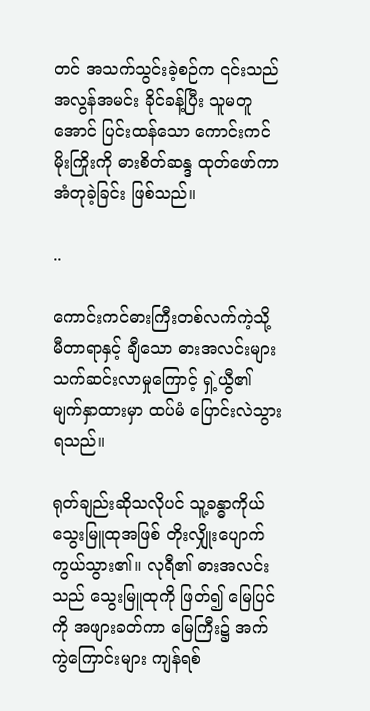တင် အသက်သွင်းခဲ့စဉ်က ၎င်းသည် အလွန်အမင်း ခိုင်ခန့်ပြီး သူမတူအောင် ပြင်းထန်သော ကောင်းကင် မိုးကြိုးကို ဓားစိတ်ဆန္ဒ ထုတ်ဖော်ကာ အံတုခဲ့ခြင်း ဖြစ်သည်။

..

ကောင်းကင်ဓားကြီးတစ်လက်ကဲ့သို့ မီတာရာနှင့် ချီသော ဓားအလင်းများ သက်ဆင်းလာမှုကြောင့် ရှဲ့ယွီ၏ မျက်နှာထားမှာ ထပ်မံ ပြောင်းလဲသွားရသည်။

ရုတ်ချည်းဆိုသလိုပင် သူ့ခန္ဓာကိုယ် သွေးမြူထုအဖြစ် တိုးလျှိုးပျောက်ကွယ်သွား၏။ လုရီ၏ ဓားအလင်းသည် သွေးမြူထုကို ဖြတ်၍ မြေပြင်ကို အဖျားခတ်ကာ မြေကြီး၌ အက်ကွဲကြောင်းများ ကျန်ရစ်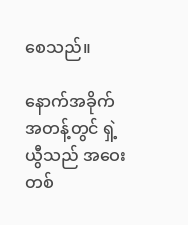စေသည်။

နောက်အခိုက်အတန့်တွင် ရှဲ့ယွီသည် အဝေးတစ်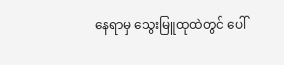နေရာမှ သွေးမြူထုထဲတွင် ပေါ်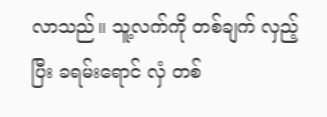လာသည်။ သူ့လက်ကို တစ်ချက် လှည့်ပြီး ခရမ်းရောင် လှံ တစ်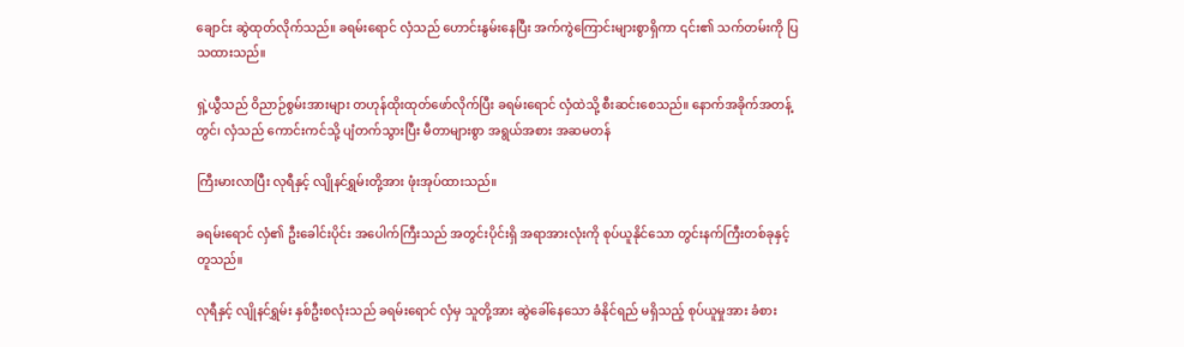ချောင်း ဆွဲထုတ်လိုက်သည်။ ခရမ်းရောင် လှံသည် ဟောင်းနွမ်းနေပြီး အက်ကွဲကြောင်းများစွာရှိကာ ၎င်း၏ သက်တမ်းကို ပြသထားသည်။

ရှဲ့ယွီသည် ဝိညာဉ်စွမ်းအားများ တဟုန်ထိုးထုတ်ဖော်လိုက်ပြီး ခရမ်းရောင် လှံထဲသို့ စီးဆင်းစေသည်။ နောက်အခိုက်အတန့်တွင်၊ လှံသည် ကောင်းကင်သို့ ပျံတက်သွားပြီး မီတာများစွာ အရွယ်အစား အဆမတန်

ကြီးမားလာပြီး လုရီနှင့် လျိုနင်ရွှမ်းတို့အား ဖုံးအုပ်ထားသည်။

ခရမ်းရောင် လှံ၏ ဦးခေါင်းပိုင်း အပေါက်ကြီးသည် အတွင်းပိုင်းရှိ အရာအားလုံးကို စုပ်ယူနိုင်သော တွင်းနက်ကြီးတစ်ခုနှင့် တူသည်။

လုရီနှင့် လျိုနင်ရွှမ်း နှစ်ဦးစလုံးသည် ခရမ်းရောင် လှံမှ သူတို့အား ဆွဲခေါ်နေသော ခံနိုင်ရည် မရှိသည့် စုပ်ယူမှုအား ခံစား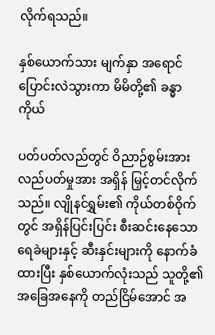လိုက်ရသည်။

နှစ်ယောက်သား မျက်နှာ အရောင်ပြောင်းလဲသွားကာ မိမိတို့၏ ခန္ဓာကိုယ်

ပတ်ပတ်လည်တွင် ဝိညာဉ်စွမ်းအား လည်ပတ်မှုအား အရှိန် မြှင့်တင်လိုက်သည်။ လျိုနင်ရွှမ်း၏ ကိုယ်တစ်ဝိုက်တွင် အရှိန်ပြင်းပြင်း စီးဆင်းနေသော ရေခဲများနှင့် ဆီးနှင်းများကို နောက်ခံထားပြီး နှစ်ယောက်လုံးသည် သူတို့၏ အခြေအနေကို တည်ငြိမ်အောင် အ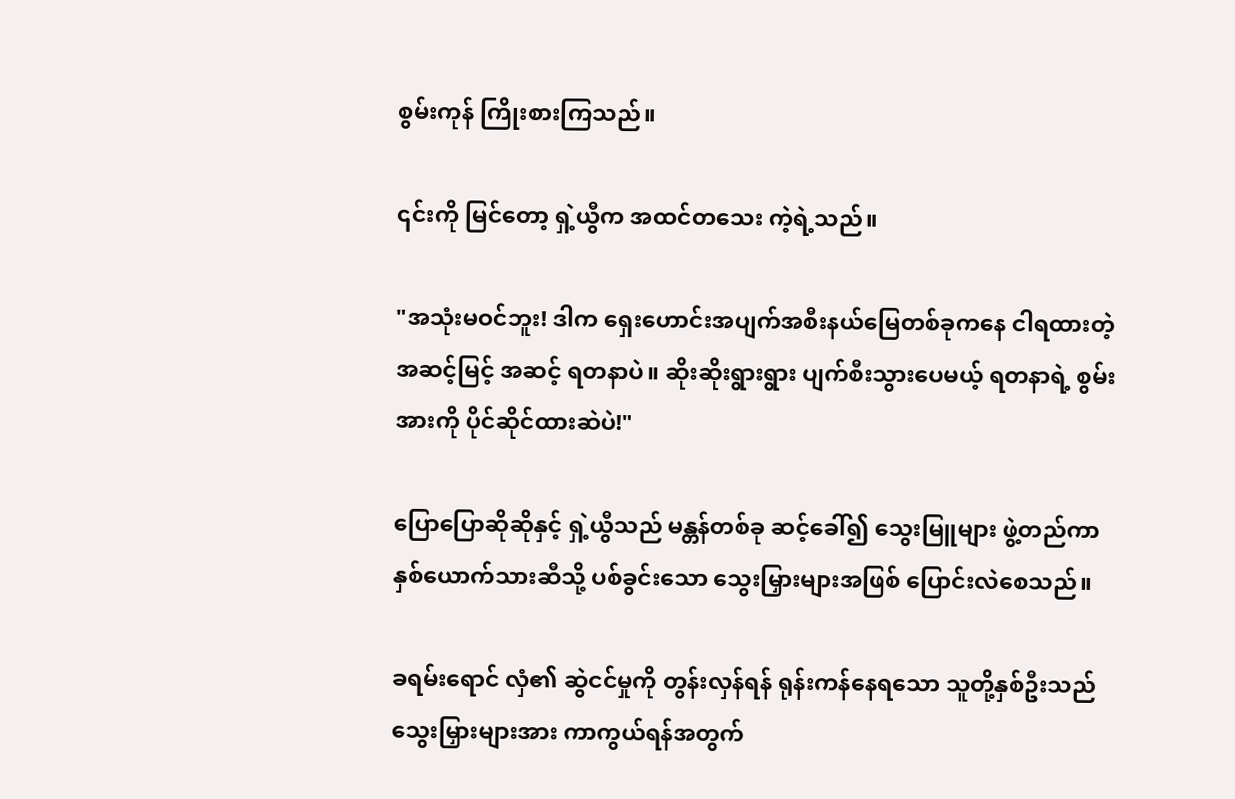စွမ်းကုန် ကြိုးစားကြသည်။

၎င်းကို မြင်တော့ ရှဲ့ယွီက အထင်တသေး ကဲ့ရဲ့သည်။

"အသုံးမဝင်ဘူး! ဒါက ရှေးဟောင်းအပျက်အစီးနယ်မြေတစ်ခုကနေ ငါရထားတဲ့ အဆင့်မြင့် အဆင့် ရတနာပဲ။ ဆိုးဆိုးရွားရွား ပျက်စီးသွားပေမယ့် ရတနာရဲ့ စွမ်းအားကို ပိုင်ဆိုင်ထားဆဲပဲ!"

ပြောပြောဆိုဆိုနှင့် ရှဲ့ယွီသည် မန္တန်တစ်ခု ဆင့်ခေါ်၍ သွေးမြူများ ဖွဲ့တည်ကာ နှစ်ယောက်သားဆီသို့ ပစ်ခွင်းသော သွေးမြှားများအဖြစ် ပြောင်းလဲစေသည်။

ခရမ်းရောင် လှံ၏ ဆွဲငင်မှုကို တွန်းလှန်ရန် ရုန်းကန်နေရသော သူတို့နှစ်ဦးသည် သွေးမြှားများအား ကာကွယ်ရန်အတွက်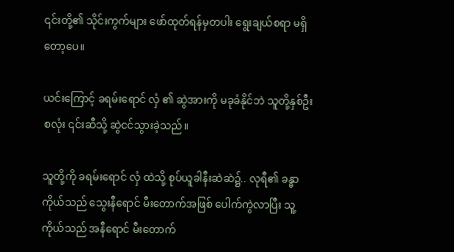၎င်းတို့၏ သိုင်းကွက်များ ဖော်ထုတ်ရန်မှတပါး ရွေးချယ်စရာ မရှိတော့ပေ။

ယင်းကြောင့် ခရမ်းရောင် လှံ ၏ ဆွဲအားကို မခုခံနိုင်ဘဲ သူတို့နှစ်ဦးစလုံး ၎င်းဆီသို့ ဆွဲငင်သွားခဲ့သည်။

သူတို့ကို ခရမ်းရောင် လှံ ထဲသို့ စုပ်ယူခါနီးဆဲဆဲ၌.. လုရီ၏ ခန္ဓာကိုယ်သည် သွေးနီရောင် မီးတောက်အဖြစ် ပေါက်ကွဲလာပြီး သူ့ကိုယ်သည် အနီရောင် မီးတောက်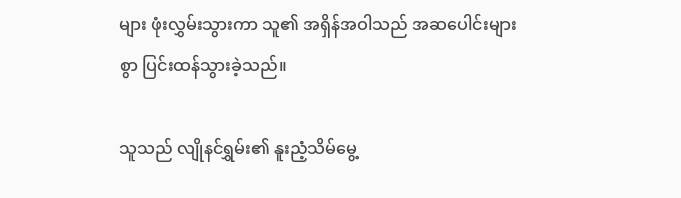များ ဖုံးလွှမ်းသွားကာ သူ၏ အရှိန်အဝါသည် အဆပေါင်းများစွာ ပြင်းထန်သွားခဲ့သည်။

သူသည် လျိုနင်ရွှမ်း၏ နူးညံ့သိမ်မွေ့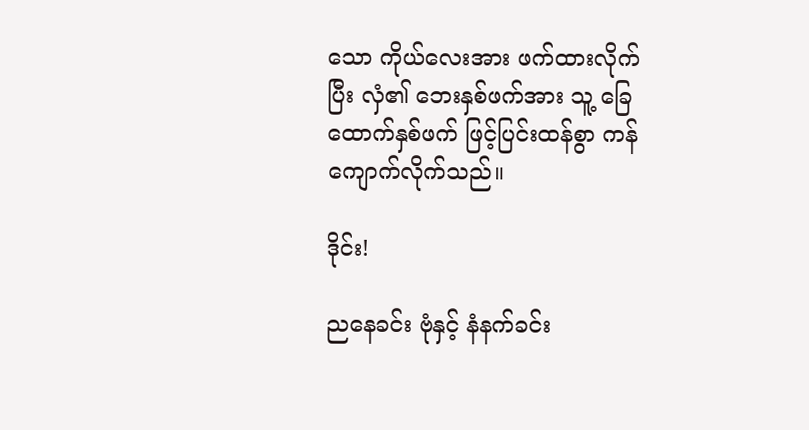သော ကိုယ်လေးအား ဖက်ထားလိုက်ပြီး လှံ၏ ဘေးနှစ်ဖက်အား သူ့ ခြေထောက်နှစ်ဖက် ဖြင့်ပြင်းထန်စွာ ကန်ကျောက်လိုက်သည်။

ဒိုင်း!

ညနေခင်း ဗုံနှင့် နံနက်ခင်း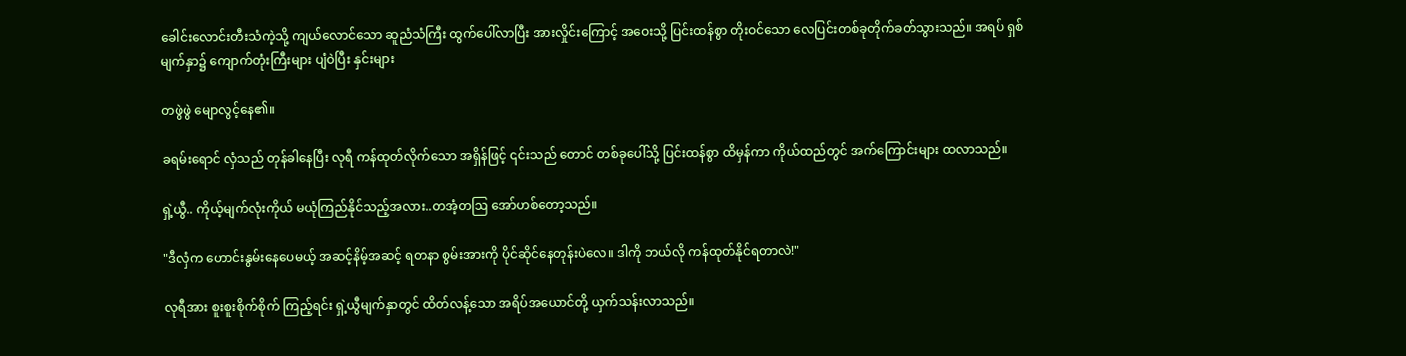ခေါင်းလောင်းတီးသံကဲ့သို့ ကျယ်လောင်သော ဆူညံသံကြီး ထွက်ပေါ်လာပြီး အားလှိုင်းကြောင့် အဝေးသို့ ပြင်းထန်စွာ တိုးဝင်သော လေပြင်းတစ်ခုတိုက်ခတ်သွားသည်။ အရပ် ရှစ်မျက်နှာ၌ ကျောက်တုံးကြီးများ ပျံဝဲပြီး နှင်းများ

တဖွဲဖွဲ မျောလွင့်နေ၏။

ခရမ်းရောင် လှံသည် တုန်ခါနေပြီး လုရီ ကန်ထုတ်လိုက်သော အရှိန်ဖြင့် ၎င်းသည် တောင် တစ်ခုပေါ်သို့ ပြင်းထန်စွာ ထိမှန်ကာ ကိုယ်ထည်တွင် အက်ကြောင်းများ ထလာသည်။

ရှဲ့ယွီ.. ကိုယ့်မျက်လုံးကိုယ် မယုံကြည်နိုင်သည့်အလား..တအံ့တဩ အော်ဟစ်တော့သည်။

"ဒီလှံက ဟောင်းနွမ်းနေပေမယ့် အဆင့်နိမ့်အဆင့် ရတနာ စွမ်းအားကို ပိုင်ဆိုင်နေတုန်းပဲလေ။ ဒါကို ဘယ်လို ကန်ထုတ်နိုင်ရတာလဲ!"

လုရီအား စူးစူးစိုက်စိုက် ကြည့်ရင်း ရှဲ့ယွီမျက်နှာတွင် ထိတ်လန့်သော အရိပ်အယောင်တို့ ယှက်သန်းလာသည်။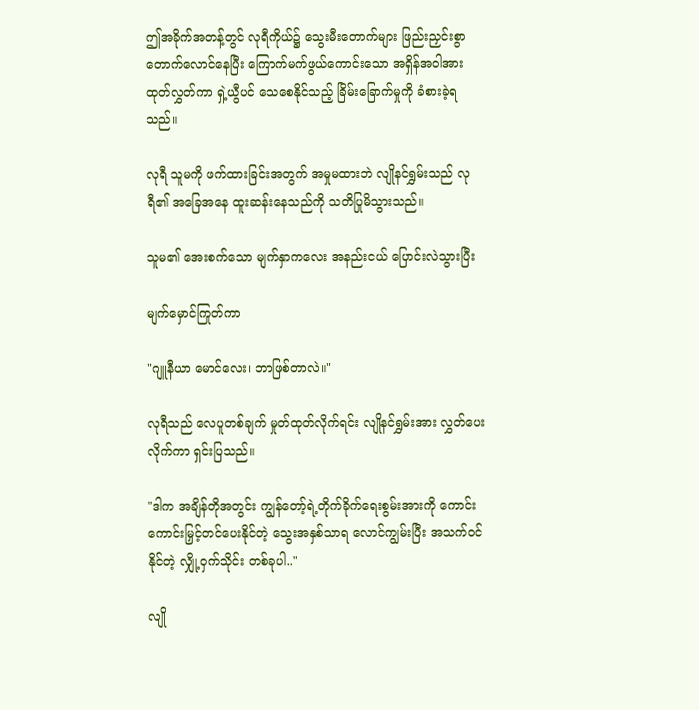ဤအခိုက်အတန့်တွင် လုရီကိုယ်၌ သွေးမီးတောက်များ ဖြည်းညှင်းစွာ တောက်လောင်နေပြီး ကြောက်မက်ဖွယ်ကောင်းသော အရှိန်အဝါအား ထုတ်လွှတ်ကာ ရှဲ့ယွီပင် သေစေနိုင်သည့် ခြိမ်းခြောက်မှုကို ခံစားခဲ့ရသည်။

လုရီ သူမကို ဖက်ထားခြင်းအတွက် အမှုမထားဘဲ လျိုနင်ရွှမ်းသည် လုရီ၏ အခြေအနေ ထူးဆန်းနေသည်ကို သတိပြုမိသွားသည်။

သူမ၏ အေးစက်သော မျက်နှာကလေး အနည်းငယ် ပြောင်းလဲသွားပြီး

မျက်မှောင်ကြုတ်ကာ

"ဂျူနီယာ မောင်လေး၊ ဘာဖြစ်တာလဲ။"

လုရီသည် လေပူတစ်ချက် မှုတ်ထုတ်လိုက်ရင်း လျိုနင်ရွှမ်းအား လွှတ်ပေးလိုက်ကာ ရှင်းပြသည်။

"ဒါက အချိန်တိုအတွင်း ကျွန်တော့်ရဲ့တိုက်ခိုက်ရေးစွမ်းအားကို ကောင်းကောင်းမြှင့်တင်ပေးနိုင်တဲ့ သွေးအနှစ်သာရ လောင်ကျွမ်းပြီး အသက်ဝင်နိုင်တဲ့ လျှို့ဝှက်သိုင်း တစ်ခုပါ.."

လျို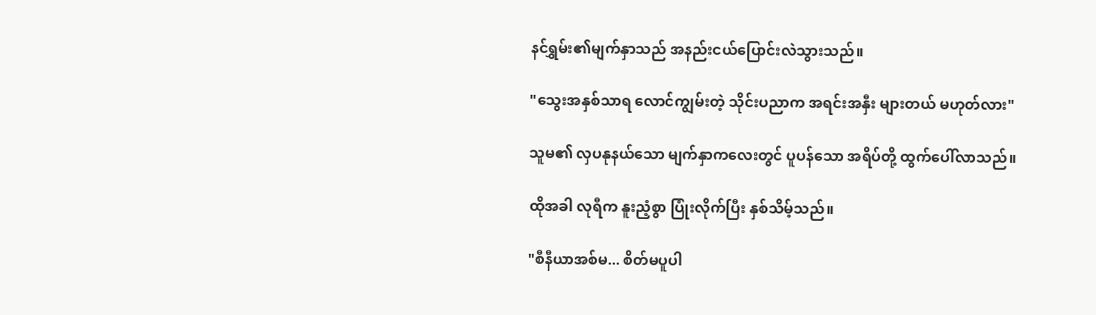နင်ရွှမ်း၏မျက်နှာသည် အနည်းငယ်ပြောင်းလဲသွားသည်။

"သွေးအနှစ်သာရ လောင်ကျွမ်းတဲ့ သိုင်းပညာက အရင်းအနှီး များတယ် မဟုတ်လား"

သူမ၏ လှပနုနယ်သော မျက်နှာကလေးတွင် ပူပန်သော အရိပ်တို့ ထွက်ပေါ်လာသည်။

ထိုအခါ လုရီက နူးညံ့စွာ ပြုံးလိုက်ပြီး နှစ်သိမ့်သည်။

"စီနီယာအစ်မ... စိတ်မပူပါ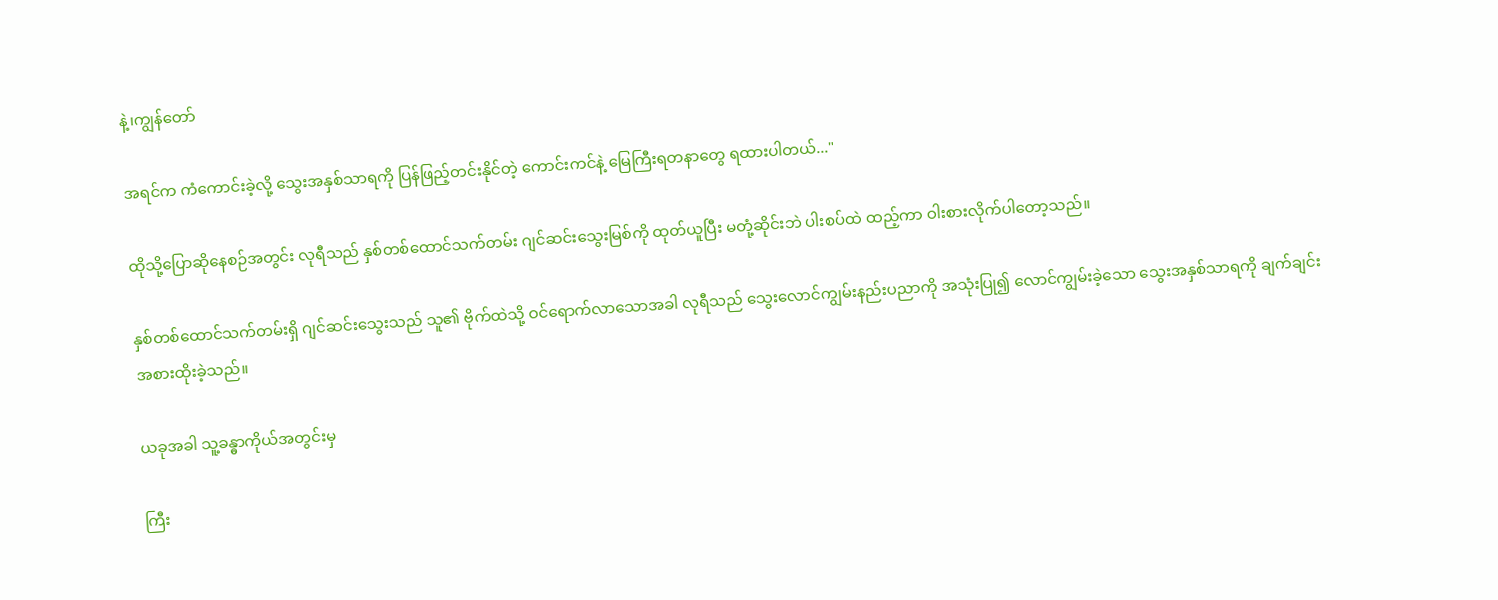နဲ့၊ကျွန်တော်

အရင်က ကံကောင်းခဲ့လို့ သွေးအနှစ်သာရကို ပြန်ဖြည့်တင်းနိုင်တဲ့ ကောင်းကင်နဲ့ မြေကြီးရတနာတွေ ရထားပါတယ်..."

ထိုသို့ပြောဆိုနေစဉ်အတွင်း လုရီသည် နှစ်တစ်ထောင်သက်တမ်း ဂျင်ဆင်းသွေးမြစ်ကို ထုတ်ယူပြီး မတုံ့ဆိုင်းဘဲ ပါးစပ်ထဲ ထည့်ကာ ဝါးစားလိုက်ပါတော့သည်။

နှစ်တစ်ထောင်သက်တမ်းရှိ ဂျင်ဆင်းသွေးသည် သူ၏ ဗိုက်ထဲသို့ ဝင်ရောက်လာသောအခါ လုရီသည် သွေးလောင်ကျွမ်းနည်းပညာကို အသုံးပြု၍ လောင်ကျွမ်းခဲ့သော သွေးအနှစ်သာရကို ချက်ချင်းအစားထိုးခဲ့သည်။

ယခုအခါ သူ့ခန္ဓာကိုယ်အတွင်းမှ

ကြီး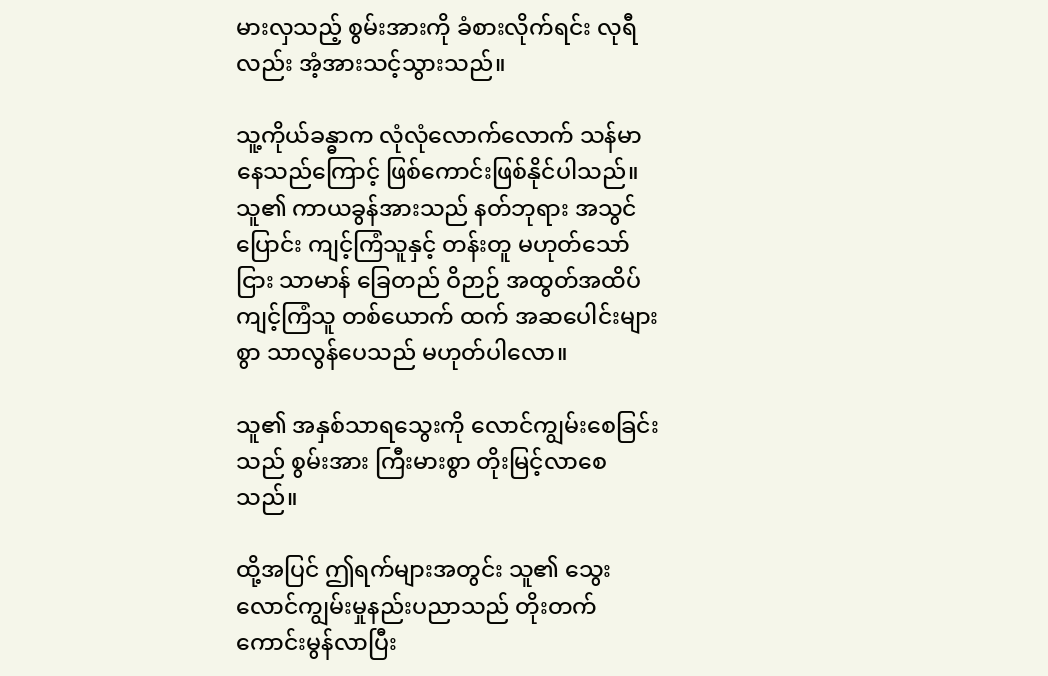မားလှသည့် စွမ်းအားကို ခံစားလိုက်ရင်း လုရီလည်း အံ့အားသင့်သွားသည်။

သူ့ကိုယ်ခန္ဓာက လုံလုံလောက်လောက် သန်မာနေသည်ကြောင့် ဖြစ်ကောင်းဖြစ်နိုင်ပါသည်။ သူ၏ ကာယခွန်အားသည် နတ်ဘုရား အသွင်ပြောင်း ကျင့်ကြံသူနှင့် တန်းတူ မဟုတ်သော်ငြား သာမာန် ခြေတည် ဝိဉာဉ် အထွတ်အထိပ် ကျင့်ကြံသူ တစ်ယောက် ထက် အဆပေါင်းများစွာ သာလွန်ပေသည် မဟုတ်ပါလော။

သူ၏ အနှစ်သာရသွေးကို လောင်ကျွမ်းစေခြင်းသည် စွမ်းအား ကြီးမားစွာ တိုးမြင့်လာစေသည်။

ထို့အပြင် ဤရက်များအတွင်း သူ၏ သွေးလောင်ကျွမ်းမှုနည်းပညာသည် တိုးတက်ကောင်းမွန်လာပြီး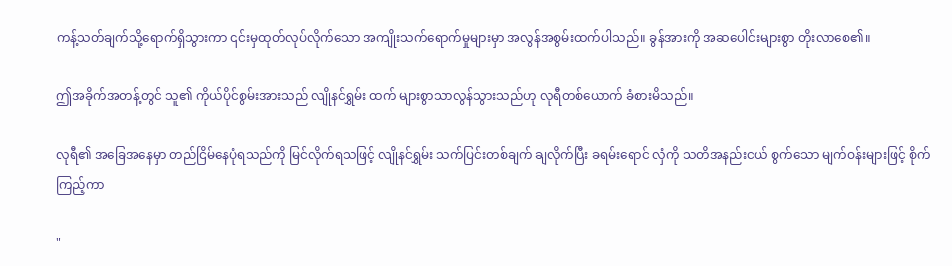ကန့်သတ်ချက်သို့ရောက်ရှိသွားကာ ၎င်းမှထုတ်လုပ်လိုက်သော အကျိုးသက်ရောက်မှုများမှာ အလွန်အစွမ်းထက်ပါသည်။ ခွန်အားကို အဆပေါင်းများစွာ တိုးလာစေ၏။

ဤအခိုက်အတန့်တွင် သူ၏ ကိုယ်ပိုင်စွမ်းအားသည် လျိုနင်ရွှမ်း ထက် များစွာသာလွန်သွားသည်ဟု လုရီတစ်ယောက် ခံစားမိသည်။

လုရီ၏ အခြေအနေမှာ တည်ငြိမ်နေပုံရသည်ကို မြင်လိုက်ရသဖြင့် လျိုနင်ရွှမ်း သက်ပြင်းတစ်ချက် ချလိုက်ပြီး ခရမ်းရောင် လှံကို သတိအနည်းငယ် စွက်သော မျက်ဝန်းများဖြင့် စိုက်ကြည့်ကာ

"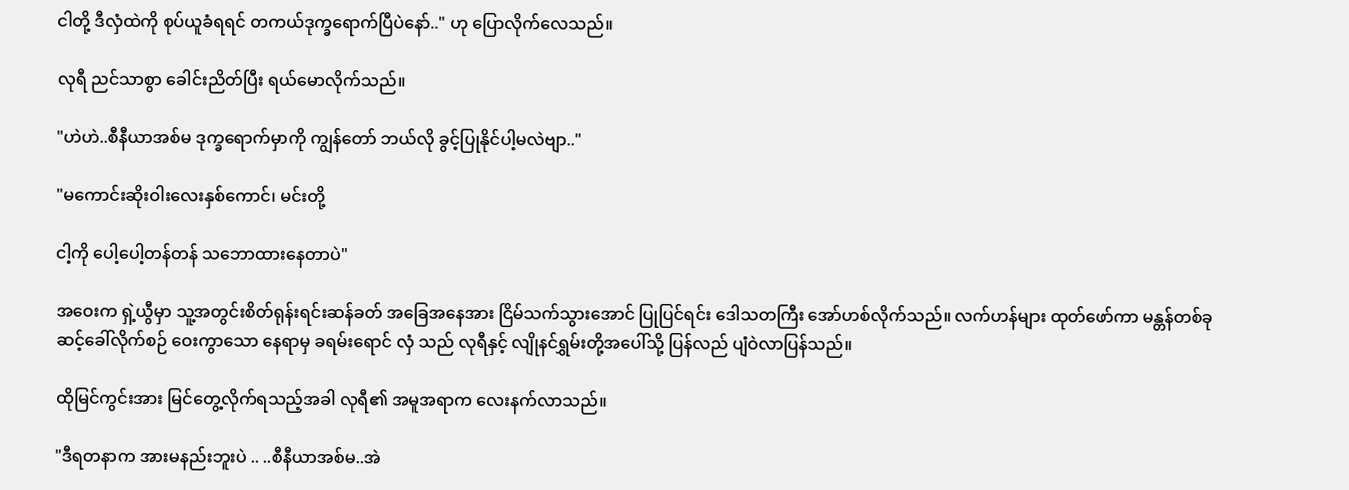ငါတို့ ဒီလှံထဲကို စုပ်ယူခံရရင် တကယ်ဒုက္ခရောက်ပြီပဲနော်.." ဟု ပြောလိုက်လေသည်။

လုရီ ညင်သာစွာ ခေါင်းညိတ်ပြီး ရယ်မောလိုက်သည်။

"ဟဲဟဲ..စီနီယာအစ်မ ဒုက္ခရောက်မှာကို ကျွန်တော် ဘယ်လို ခွင့်ပြုနိုင်ပါ့မလဲဗျာ.."

"မကောင်းဆိုးဝါးလေးနှစ်ကောင်၊ မင်းတို့

ငါ့ကို ပေါ့ပေါ့တန်တန် သဘောထားနေတာပဲ"

အဝေးက ရှဲ့ယွီမှာ သူ့အတွင်းစိတ်ရုန်းရင်းဆန်ခတ် အခြေအနေအား ငြိမ်သက်သွားအောင် ပြုပြင်ရင်း ဒေါသတကြီး အော်ဟစ်လိုက်သည်။ လက်ဟန်များ ထုတ်ဖော်ကာ မန္တန်တစ်ခု ဆင့်ခေါ်လိုက်စဉ် ဝေးကွာသော နေရာမှ ခရမ်းရောင် လှံ သည် လုရီနှင့် လျိုနင်ရွှမ်းတို့အပေါ်သို့ ပြန်လည် ပျံဝဲလာပြန်သည်။

ထိုမြင်ကွင်းအား မြင်တွေ့လိုက်ရသည့်အခါ လုရီ၏ အမူအရာက လေးနက်လာသည်။

"ဒီရတနာက အားမနည်းဘူးပဲ .. ..စီနီယာအစ်မ..အဲ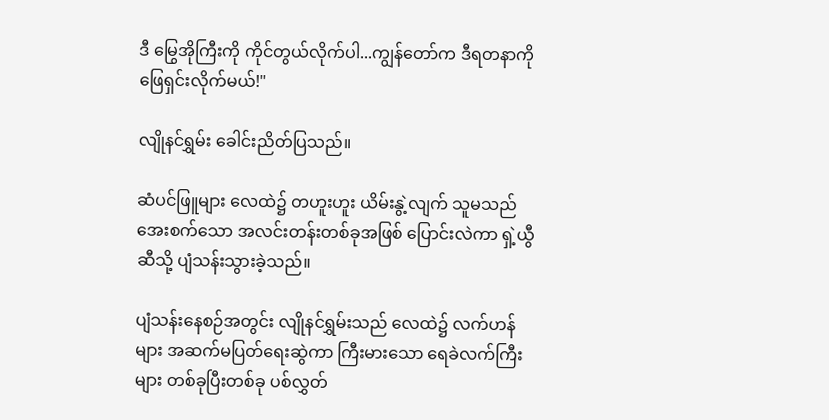ဒီ မြွေအိုကြီးကို ကိုင်တွယ်လိုက်ပါ...ကျွန်တော်က ဒီရတနာကို ဖြေရှင်းလိုက်မယ်!"

လျိုနင်ရွှမ်း ခေါင်းညိတ်ပြသည်။

ဆံပင်ဖြူများ လေထဲ၌ တဟူးဟူး ယိမ်းနွဲ့လျက် သူမသည် အေးစက်သော အလင်းတန်းတစ်ခုအဖြစ် ပြောင်းလဲကာ ရှဲ့ယွီ ဆီသို့ ပျံသန်းသွားခဲ့သည်။

ပျံသန်းနေစဉ်အတွင်း လျိုနင်ရွှမ်းသည် လေထဲ၌ လက်ဟန်များ အဆက်မပြတ်ရေးဆွဲကာ ကြီးမားသော ရေခဲလက်ကြီးများ တစ်ခုပြီးတစ်ခု ပစ်လွှတ်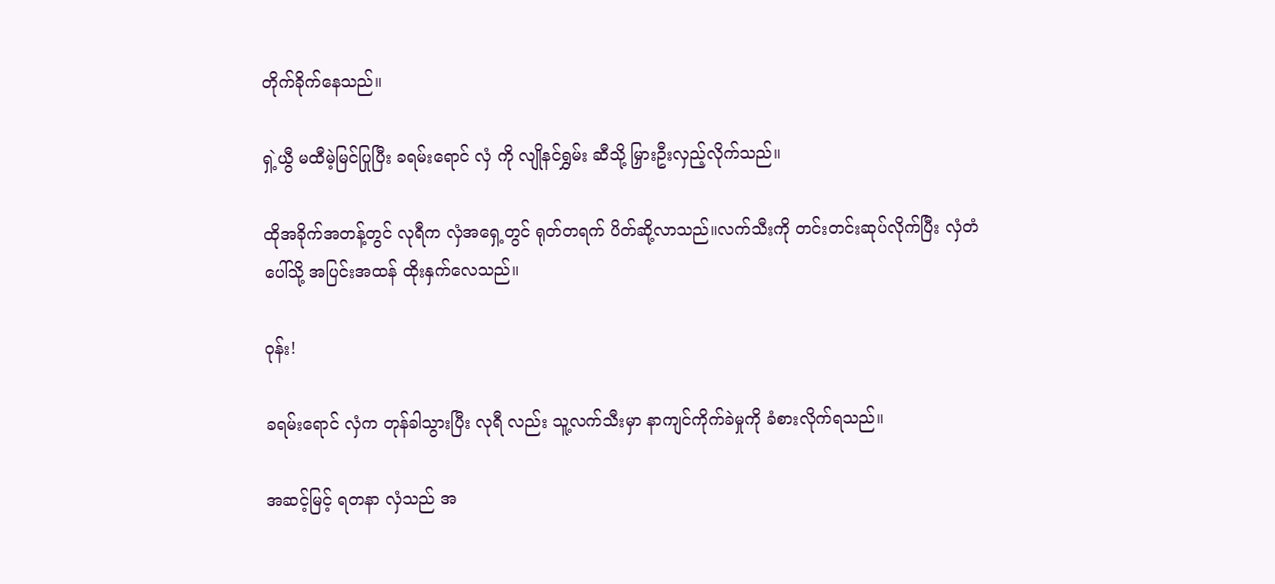တိုက်ခိုက်နေသည်။

ရှဲ့ယွီ မထီမဲ့မြင်ပြုပြီး ခရမ်းရောင် လှံ ကို လျိုနင်ရွှမ်း ဆီသို့ မြှားဦးလှည့်လိုက်သည်။

ထိုအခိုက်အတန့်တွင် လုရီက လှံအရှေ့တွင် ရုတ်တရက် ပိတ်ဆို့လာသည်။လက်သီးကို တင်းတင်းဆုပ်လိုက်ပြီး လှံတံပေါ်သို့ အပြင်းအထန် ထိုးနှက်လေသည်။

ဝုန်း!

ခရမ်းရောင် လှံက တုန်ခါသွားပြီး လုရီ လည်း သူ့လက်သီးမှာ နာကျင်ကိုက်ခဲမှုကို ခံစားလိုက်ရသည်။

အဆင့်မြင့် ရတနာ လှံသည် အ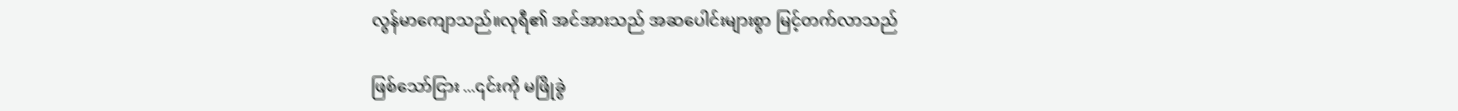လွန်မာကျောသည်။လုရီ၏ အင်အားသည် အဆပေါင်းများစွာ မြင့်တက်လာသည်

ဖြစ်သော်ငြား ...၎င်းကို မဖြိုခွဲ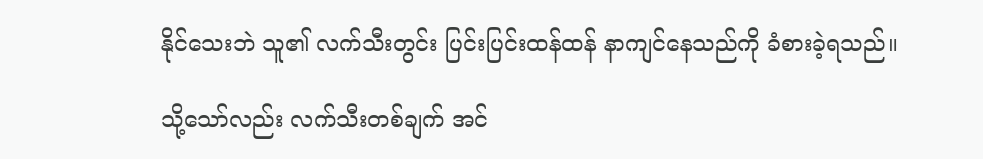နိုင်သေးဘဲ သူ၏ လက်သီးတွင်း ပြင်းပြင်းထန်ထန် နာကျင်နေသည်ကို ခံစားခဲ့ရသည်။

သို့သော်လည်း လက်သီးတစ်ချက် အင်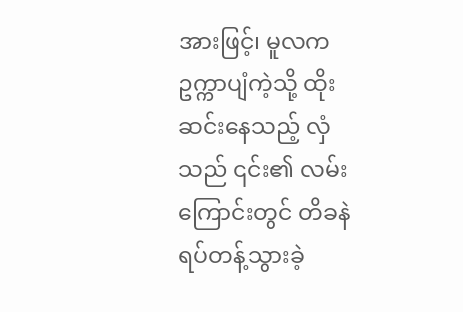အားဖြင့်၊ မူလက ဥက္ကာပျံကဲ့သို့ ထိုးဆင်းနေသည့် လှံသည် ၎င်း၏ လမ်းကြောင်းတွင် တိခနဲရပ်တန့်သွားခဲ့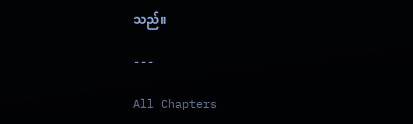သည်။

---

All Chapters